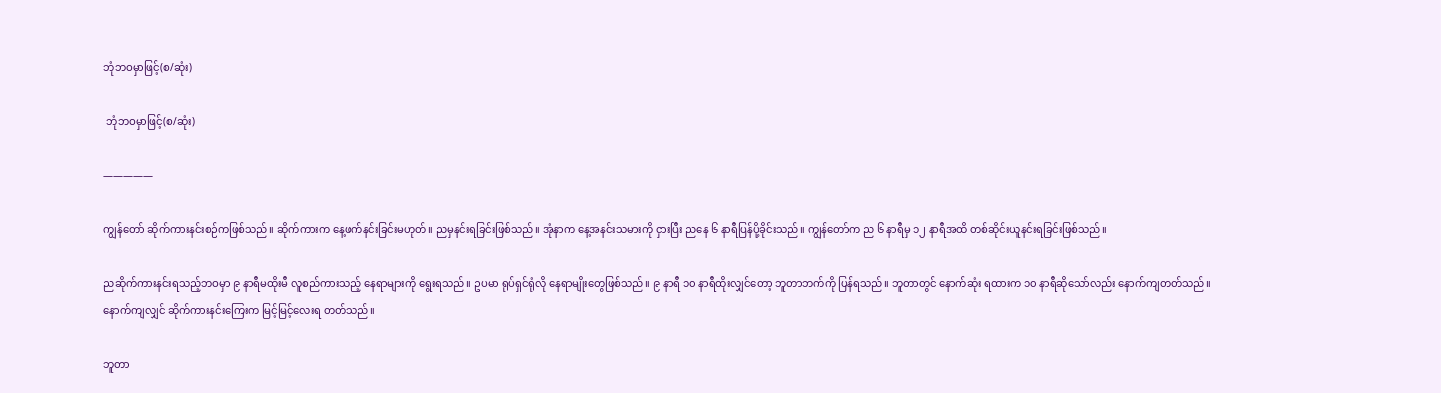ဘုံဘဝမှာဖြင့်(စ/ဆုံး)

 ဘုံဘဝမှာဖြင့်(စ/ဆုံး)

—————

ကျွန်တော် ဆိုက်ကားနင်းစဉ်ကဖြစ်သည်။ ဆိုက်ကားက နေ့ဖက်နင်းခြင်းမဟုတ်။ ညမှနင်းရခြင်းဖြစ်သည်။ အုံနာက နေ့အနင်းသမားကို ငှားပြီး ညနေ ၆ နာရီပြန်ပို့ခိုင်းသည်။ ကျွန်တော်က ည ၆ နာရီမှ ၁၂ နာရီအထိ တစ်ဆိုင်းယူနင်းရခြင်းဖြစ်သည်။

ညဆိုက်ကားနင်းရသည့်ဘဝမှာ ၉ နာရီမထိုးမီ လူစည်ကားသည့် နေရာများကို ရွေးရသည်။ ဥပမာ ရုပ်ရှင်ရုံလို နေရာမျိုးတွေဖြစ်သည်။ ၉ နာရီ ၁၀ နာရီထိုးလျှင်တော့ ဘူတာဘက်ကို ပြန်ရသည်။ ဘူတာတွင် နောက်ဆုံး ရထားက ၁၀ နာရီဆိုသော်လည်း နောက်ကျတတ်သည်။ နောက်ကျလျှင် ဆိုက်ကားနင်းကြေးက မြင့်မြင့်လေးရ တတ်သည်။

ဘူတာ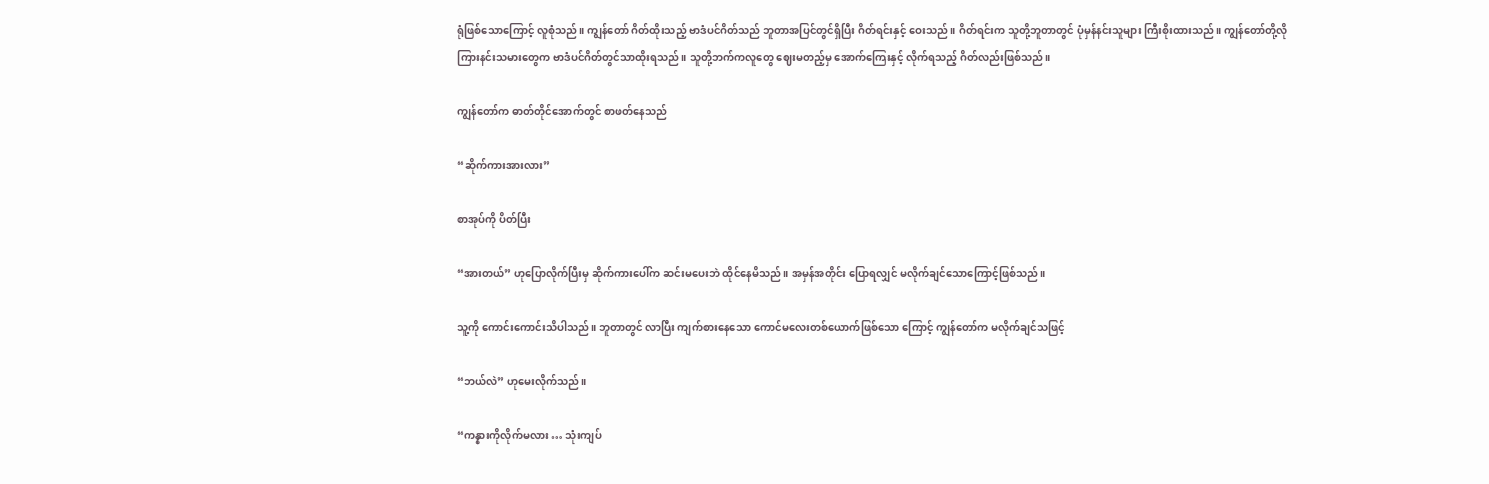ရုံဖြစ်သောကြောင့် လူစုံသည်။ ကျွန်တော် ဂိတ်ထိုးသည့် ဗာဒံပင်ဂိတ်သည် ဘူတာအပြင်တွင်ရှိပြီး ဂိတ်ရင်းနှင့် ဝေးသည်။ ဂိတ်ရင်းက သူတို့ဘူတာတွင် ပုံမှန်နင်းသူများ ကြီးစိုးထားသည်။ ကျွန်တော်တို့လို ကြားနင်းသမားတွေက ဗာဒံပင်ဂိတ်တွင်သာထိုးရသည်။ သူတို့ဘက်ကလူတွေ ဈေးမတည့်မှ အောက်ကြေးနှင့် လိုက်ရသည့် ဂိတ်လည်းဖြစ်သည်။

ကျွန်တော်က ဓာတ်တိုင်အောက်တွင် စာဖတ်နေသည်

“ဆိုက်ကားအားလား”

စာအုပ်ကို ပိတ်ပြီး

“အားတယ်” ဟုပြောလိုက်ပြီးမှ ဆိုက်ကားပေါ်က ဆင်းမပေးဘဲ ထိုင်နေမိသည်။ အမှန်အတိုင်း ပြောရလျှင် မလိုက်ချင်သောကြောင့်ဖြစ်သည်။

သူ့ကို ကောင်းကောင်းသိပါသည်။ ဘူတာတွင် လာပြီး ကျက်စားနေသော ကောင်မလေးတစ်ယောက်ဖြစ်သော ကြောင့် ကျွန်တော်က မလိုက်ချင်သဖြင့်

“ဘယ်လဲ” ဟုမေးလိုက်သည်။

“ကန္နားကိုလိုက်မလား … သုံးကျပ်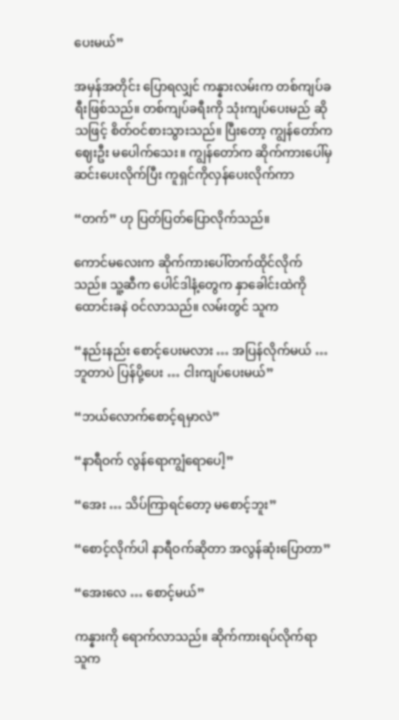ပေးမယ်”

အမှန်အတိုင်း ပြောရလျှင် ကန္နားလမ်းက တစ်ကျပ်ခရီးဖြစ်သည်။ တစ်ကျပ်ခရီးကို သုံးကျပ်ပေးမည် ဆိုသဖြင့် စိတ်ဝင်စားသွားသည်။ ပြီးတော့ ကျွန်တော်က ဈေးဦး မပေါက်သေး။ ကျွန်တော်က ဆိုက်ကားပေါ်မှ ဆင်းပေးလိုက်ပြီး ကူရှင်ကိုလှန်ပေးလိုက်ကာ

“တက်” ဟု ပြတ်ပြတ်ပြောလိုက်သည်။

ကောင်မလေးက ဆိုက်ကားပေါ်တက်ထိုင်လိုက်သည်။ သူ့ဆီက ပေါင်ဒါနံ့တွေက နှာခေါင်းထဲကို ထောင်းခနဲ ဝင်လာသည်။ လမ်းတွင် သူက

“နည်းနည်း စောင့်ပေးမလား … အပြန်လိုက်မယ် … ဘူတာပဲ ပြန်ပို့ပေး … ငါးကျပ်ပေးမယ်”

“ဘယ်လောက်စောင့်ရမှာလဲ”

“နာရီဝက် လွန်ရောကျွံရောပေါ့”

“အေး … သိပ်ကြာရင်တော့ မစောင့်ဘူး”

“စောင့်လိုက်ပါ နာရီဝက်ဆိုတာ အလွန်ဆုံးပြောတာ”

“အေးလေ … စောင့်မယ်”

ကန္နားကို ရောက်လာသည်။ ဆိုက်ကားရပ်လိုက်ရာ သူက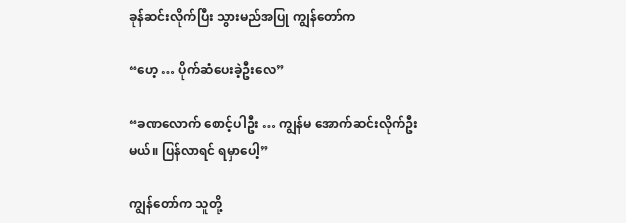ခုန်ဆင်းလိုက်ပြီး သွားမည်အပြု ကျွန်တော်က

“ဟေ့ … ပိုက်ဆံပေးခဲ့ဦးလေ”

“ခဏလောက် စောင့်ပါဦး … ကျွန်မ အောက်ဆင်းလိုက်ဦးမယ်။ ပြန်လာရင် ရမှာပေါ့”

ကျွန်တော်က သူတို့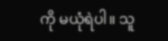ကို မယုံရဲပါ။ သူ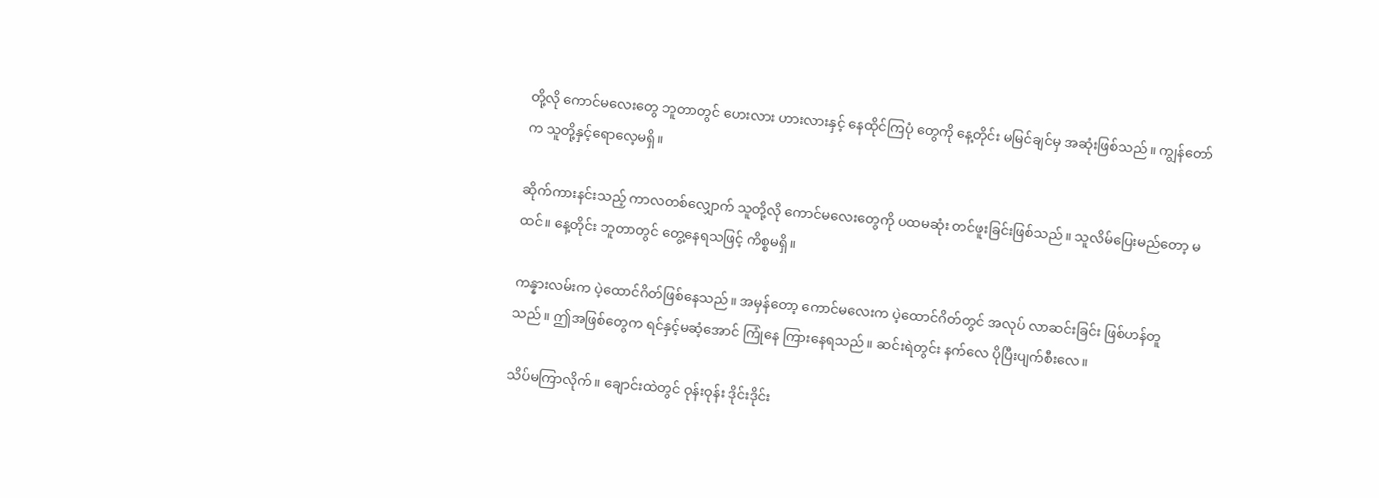တို့လို ကောင်မလေးတွေ ဘူတာတွင် ဟေးလား ဟားလားနှင့် နေထိုင်ကြပုံ တွေကို နေ့တိုင်း မမြင်ချင်မှ အဆုံးဖြစ်သည်။ ကျွန်တော်က သူတို့နှင့်ရောလေ့မရှိ။

ဆိုက်ကားနင်းသည့် ကာလတစ်လျှောက် သူတို့လို ကောင်မလေးတွေကို ပထမဆုံး တင်ဖူးခြင်းဖြစ်သည်။ သူလိမ်ပြေးမည်တော့ မထင်။ နေ့တိုင်း ဘူတာတွင် တွေ့နေရသဖြင့် ကိစ္စမရှိ။

ကန္နားလမ်းက ပဲ့ထောင်ဂိတ်ဖြစ်နေသည်။ အမှန်တော့ ကောင်မလေးက ပဲ့ထောင်ဂိတ်တွင် အလုပ် လာဆင်းခြင်း ဖြစ်ဟန်တူသည်။ ဤအဖြစ်တွေက ရင်နှင့်မဆံ့အောင် ကြုံနေ ကြားနေရသည်။ ဆင်းရဲတွင်း နက်လေ ပိုပြီးပျက်စီးလေ။

သိပ်မကြာလိုက်။ ချောင်းထဲတွင် ဝုန်းဝုန်း ဒိုင်းဒိုင်း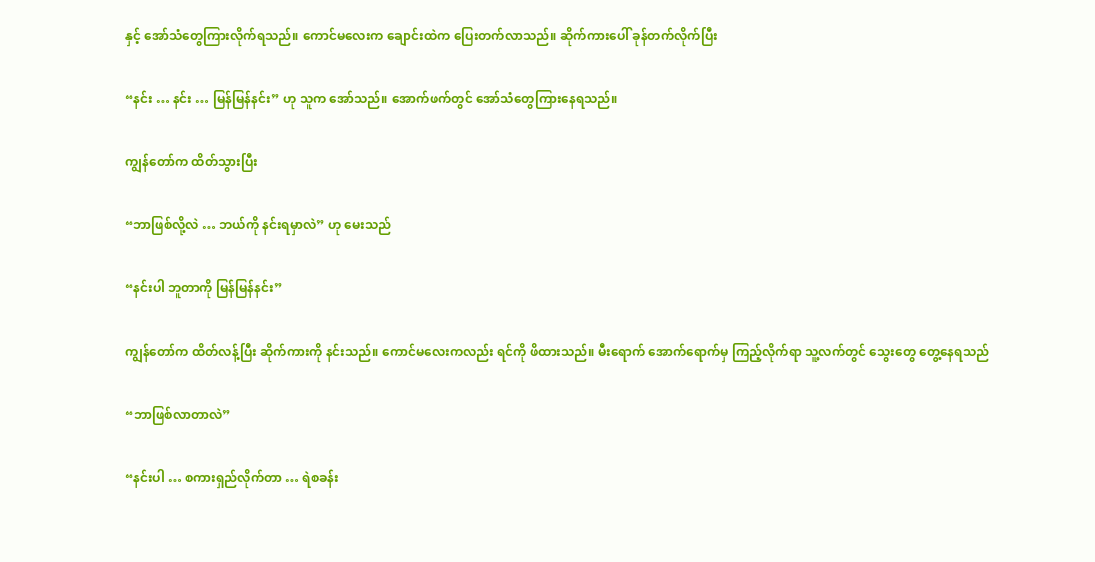နှင့် အော်သံတွေကြားလိုက်ရသည်။ ကောင်မလေးက ချောင်းထဲက ပြေးတက်လာသည်။ ဆိုက်ကားပေါ် ခုန်တက်လိုက်ပြီး

“နင်း … နင်း … မြန်မြန်နင်း” ဟု သူက အော်သည်။ အောက်ဖက်တွင် အော်သံတွေကြားနေရသည်။

ကျွန်တော်က ထိတ်သွားပြီး

“ဘာဖြစ်လို့လဲ … ဘယ်ကို နင်းရမှာလဲ” ဟု မေးသည်

“နင်းပါ ဘူတာကို မြန်မြန်နင်း”

ကျွန်တော်က ထိတ်လန့်ပြီး ဆိုက်ကားကို နင်းသည်။ ကောင်မလေးကလည်း ရင်ကို ဖိထားသည်။ မီးရောက် အောက်ရောက်မှ ကြည့်လိုက်ရာ သူ့လက်တွင် သွေးတွေ တွေ့နေရသည်

“ဘာဖြစ်လာတာလဲ”

“နင်းပါ … စကားရှည်လိုက်တာ … ရဲစခန်း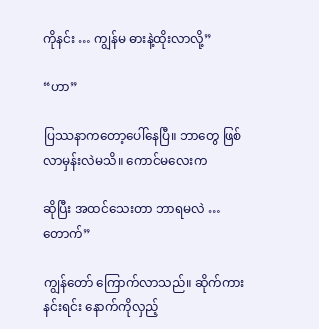ကိုနင်း … ကျွန်မ ဓားနဲ့ထိုးလာလို့”

“ဟာ”

ပြဿနာကတော့ပေါ်နေပြီ။ ဘာတွေ ဖြစ်လာမှန်းလဲမသိ။ ကောင်မလေးက

ဆိုပြီး အထင်သေးတာ ဘာရမလဲ … တောက်”

ကျွန်တော် ကြောက်လာသည်။ ဆိုက်ကားနင်းရင်း နောက်ကိုလှည့်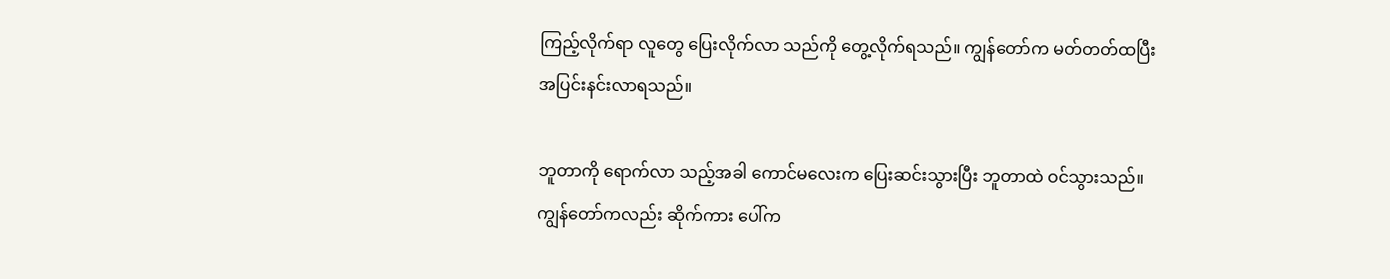ကြည့်လိုက်ရာ လူတွေ ပြေးလိုက်လာ သည်ကို တွေ့လိုက်ရသည်။ ကျွန်တော်က မတ်တတ်ထပြီး အပြင်းနင်းလာရသည်။

ဘူတာကို ရောက်လာ သည့်အခါ ကောင်မလေးက ပြေးဆင်းသွားပြီး ဘူတာထဲ ဝင်သွားသည်။ ကျွန်တော်ကလည်း ဆိုက်ကား ပေါ်က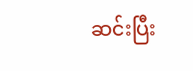ဆင်းပြီး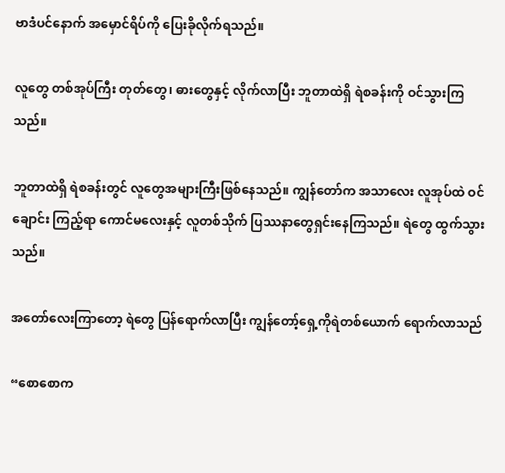ဗာဒံပင်နောက် အမှောင်ရိပ်ကို ပြေးခိုလိုက်ရသည်။

လူတွေ တစ်အုပ်ကြီး တုတ်တွေ၊ ဓားတွေနှင့် လိုက်လာပြီး ဘူတာထဲရှိ ရဲစခန်းကို ဝင်သွားကြသည်။

ဘူတာထဲရှိ ရဲစခန်းတွင် လူတွေအများကြီးဖြစ်နေသည်။ ကျွန်တော်က အသာလေး လူအုပ်ထဲ ဝင်ချောင်း ကြည့်ရာ ကောင်မလေးနှင့် လူတစ်သိုက် ပြဿနာတွေရှင်းနေကြသည်။ ရဲတွေ ထွက်သွားသည်။

အတော်လေးကြာတော့ ရဲတွေ ပြန်ရောက်လာပြီး ကျွန်တော့်ရှေ့ကိုရဲတစ်ယောက် ရောက်လာသည်

“စောစောက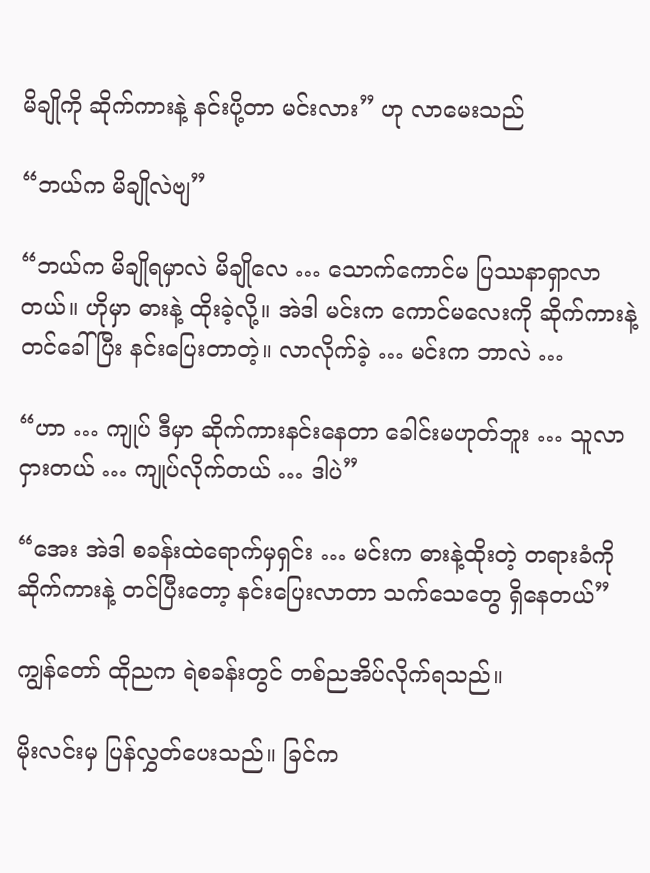မိချိုကို ဆိုက်ကားနဲ့ နင်းပို့တာ မင်းလား” ဟု လာမေးသည်

“ဘယ်က မိချိုလဲဗျ”

“ဘယ်က မိချိုရမှာလဲ မိချိုလေ … သောက်ကောင်မ ပြဿနာရှာလာတယ်။ ဟိုမှာ ဓားနဲ့ ထိုးခဲ့လို့။ အဲဒါ မင်းက ကောင်မလေးကို ဆိုက်ကားနဲ့ တင်ခေါ်ပြီး နင်းပြေးတာတဲ့။ လာလိုက်ခဲ့ … မင်းက ဘာလဲ …

“ဟာ … ကျုပ် ဒီမှာ ဆိုက်ကားနင်းနေတာ ခေါင်းမဟုတ်ဘူး … သူလာငှားတယ် … ကျုပ်လိုက်တယ် … ဒါပဲ”

“အေး အဲဒါ စခန်းထဲရောက်မှရှင်း … မင်းက ဓားနဲ့ထိုးတဲ့ တရားခံကို ဆိုက်ကားနဲ့ တင်ပြီးတော့ နင်းပြေးလာတာ သက်သေတွေ ရှိနေတယ်”

ကျွန်တော် ထိုညက ရဲစခန်းတွင် တစ်ညအိပ်လိုက်ရသည်။

မိုးလင်းမှ ပြန်လွှတ်ပေးသည်။ ခြင်က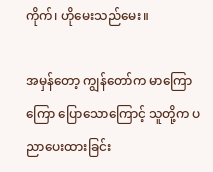ကိုက်၊ ဟိုမေးသည်မေး။

အမှန်တော့ ကျွန်တော်က မာကြောကြော ပြောသောကြောင့် သူတို့က ပညာပေးထားခြင်း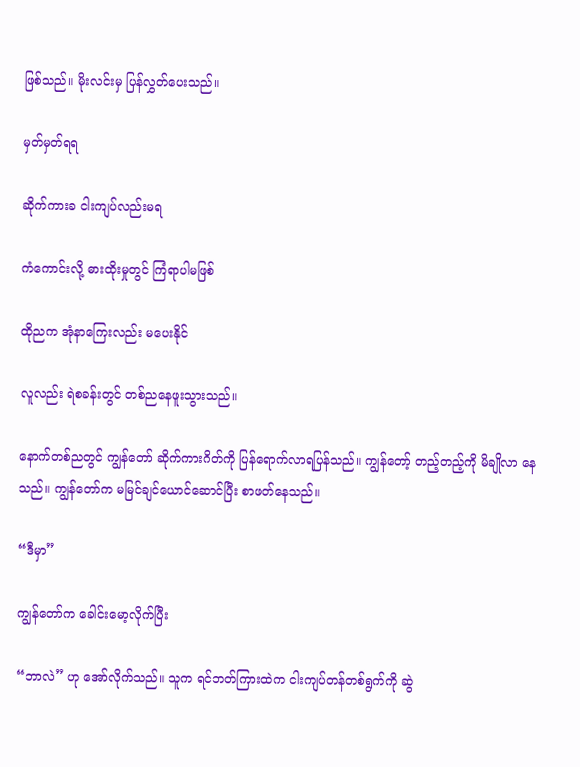ဖြစ်သည်။ မိုးလင်းမှ ပြန်လွှတ်ပေးသည်။

မှတ်မှတ်ရရ

ဆိုက်ကားခ ငါးကျပ်လည်းမရ

ကံကောင်းလို့ ဓားထိုးမှုတွင် ကြံရာပါမဖြစ်

ထိုညက အုံနာကြေးလည်း မပေးနိုင်

လူလည်း ရဲစခန်းတွင် တစ်ညနေဖူးသွားသည်။

နောက်တစ်ညတွင် ကျွန်တော် ဆိုက်ကားဂိတ်ကို ပြန်ရောက်လာရပြန်သည်။ ကျွန်တော့် တည့်တည့်ကို မိချိုလာ နေသည်။ ကျွန်တော်က မမြင်ချင်ယောင်ဆောင်ပြီး စာဖတ်နေသည်။

“ဒီမှာ”

ကျွန်တော်က ခေါင်းမော့လိုက်ပြီး

“ဘာလဲ” ဟု အော်လိုက်သည်။ သူက ရင်ဘတ်ကြားထဲက ငါးကျပ်တန်တစ်ရွက်ကို ဆွဲ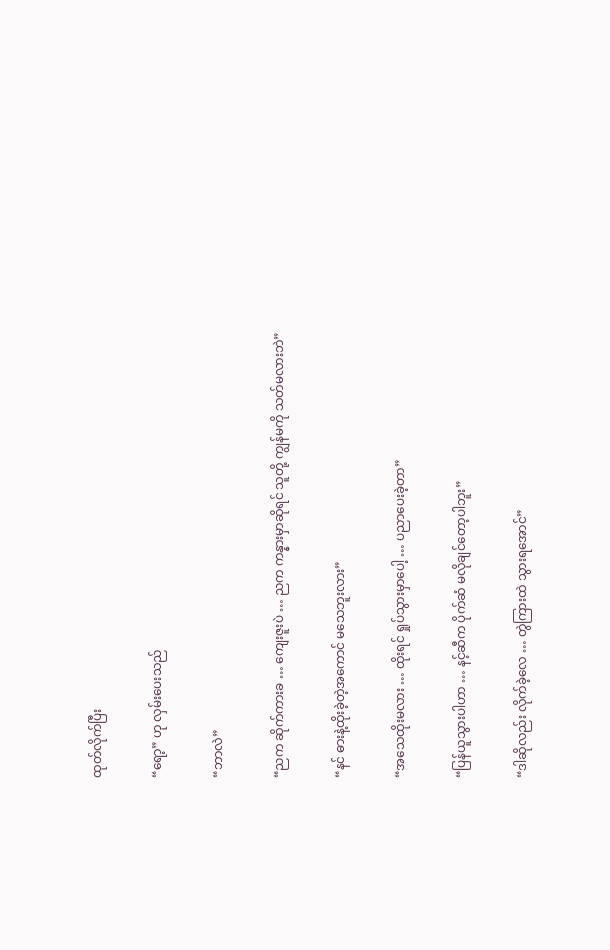ထုတ်လိုက်ပြီး

“ရော့” ဟု လှမ်းပေးသည်

“ဘာလဲ”

“ညက ဆိုက်ကားခ … ကျေးဇူးပဲ … ညက ကန္နားမှာဆိုရင် သူတို့ ကျွန်မကို သတ်မလားဘဲ”

“နင် ဓားနဲ့ထိုးခဲ့တဲ့အကောင် မသေဘူးလား”

“အသေထိုးမလား … ထိုးရင် ရှုပ်သွားမှာပေါ့ … ပညာပေးခဲ့တာ”

“ပြန်ယူသွားပါဟာ … နင့်ဆီက ပိုက်ဆံ မလိုချင်တော့ပါဘူး”

“ဒါဆိုလည်း လိုက်ခဲ့လေ … တွဲကြားထဲ သွားရအောင်”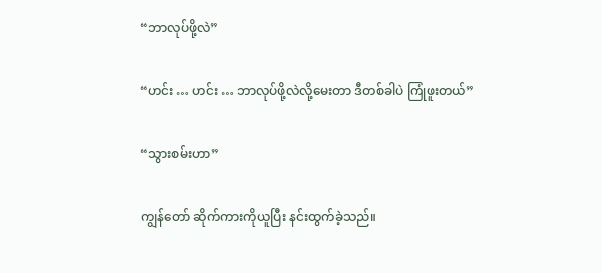“ဘာလုပ်ဖို့လဲ”

“ဟင်း … ဟင်း … ဘာလုပ်ဖို့လဲလို့မေးတာ ဒီတစ်ခါပဲ ကြုံဖူးတယ်”

“သွားစမ်းဟာ”

ကျွန်တော် ဆိုက်ကားကိုယူပြီး နင်းထွက်ခဲ့သည်။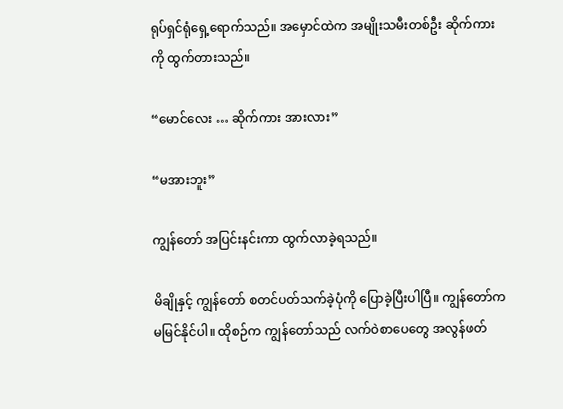ရုပ်ရှင်ရုံရှေ့ရောက်သည်။ အမှောင်ထဲက အမျိုးသမီးတစ်ဦး ဆိုက်ကားကို ထွက်တားသည်။

“မောင်လေး … ဆိုက်ကား အားလား”

“မအားဘူး”

ကျွန်တော် အပြင်းနင်းကာ ထွက်လာခဲ့ရသည်။

မိချိုနှင့် ကျွန်တော် စတင်ပတ်သက်ခဲ့ပုံကို ပြောခဲ့ပြီးပါပြီ။ ကျွန်တော်က မမြင်နိုင်ပါ။ ထိုစဉ်က ကျွန်တော်သည် လက်ဝဲစာပေတွေ အလွန်ဖတ်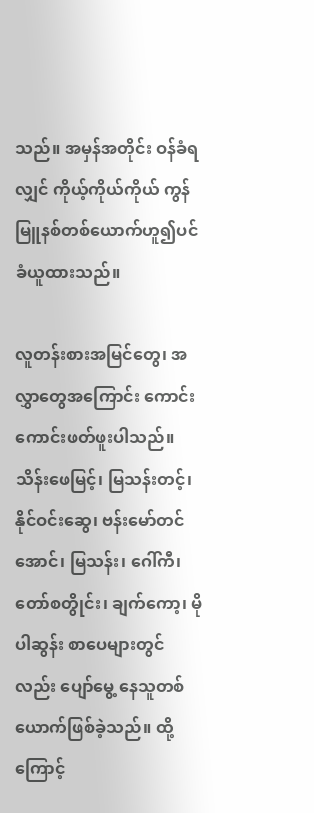သည်။ အမှန်အတိုင်း ဝန်ခံရလျှင် ကိုယ့်ကိုယ်ကိုယ် ကွန်မြူနစ်တစ်ယောက်ဟူ၍ပင် ခံယူထားသည်။

လူတန်းစားအမြင်တွေ၊ အလွှာတွေအကြောင်း ကောင်းကောင်းဖတ်ဖူးပါသည်။ သိန်းဖေမြင့်၊ မြသန်းတင့်၊ နိုင်ဝင်းဆွေ၊ ဗန်းမော်တင်အောင်၊ မြသန်း၊ ဂေါ်ကီ၊ တော်စတွိုင်း၊ ချက်ကော့၊ မိုပါဆွန်း စာပေများတွင်လည်း ပျော်မွေ့ နေသူတစ်ယောက်ဖြစ်ခဲ့သည်။ ထို့ကြောင့်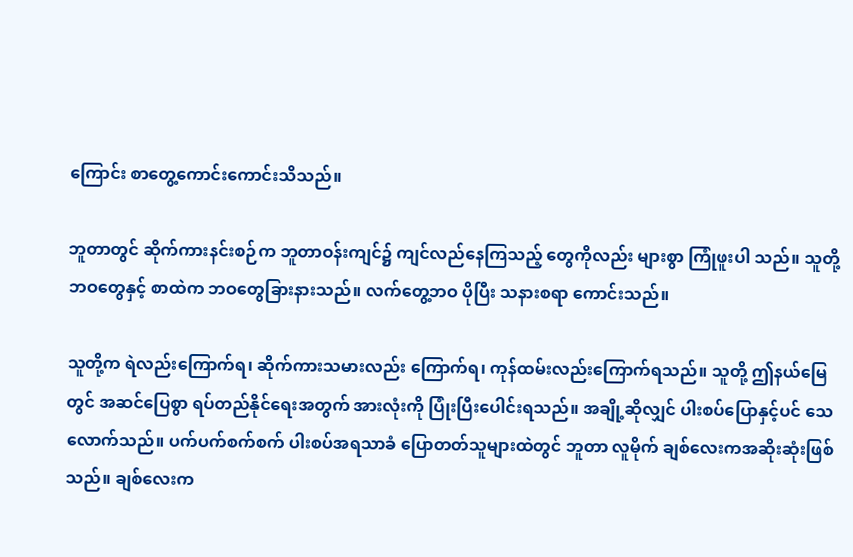ကြောင်း စာတွေ့ကောင်းကောင်းသိသည်။

ဘူတာတွင် ဆိုက်ကားနင်းစဉ်က ဘူတာဝန်းကျင်၌ ကျင်လည်နေကြသည့် တွေကိုလည်း များစွာ ကြုံဖူးပါ သည်။ သူတို့ဘဝတွေနှင့် စာထဲက ဘဝတွေခြားနားသည်။ လက်တွေ့ဘဝ ပိုပြီး သနားစရာ ကောင်းသည်။

သူတို့က ရဲလည်းကြောက်ရ၊ ဆိုက်ကားသမားလည်း ကြောက်ရ၊ ကုန်ထမ်းလည်းကြောက်ရသည်။ သူတို့ ဤနယ်မြေတွင် အဆင်ပြေစွာ ရပ်တည်နိုင်ရေးအတွက် အားလုံးကို ပြုံးပြီးပေါင်းရသည်။ အချို့ဆိုလျှင် ပါးစပ်ပြောနှင့်ပင် သေလောက်သည်။ ပက်ပက်စက်စက် ပါးစပ်အရသာခံ ပြောတတ်သူများထဲတွင် ဘူတာ လူမိုက် ချစ်လေးကအဆိုးဆုံးဖြစ်သည်။ ချစ်လေးက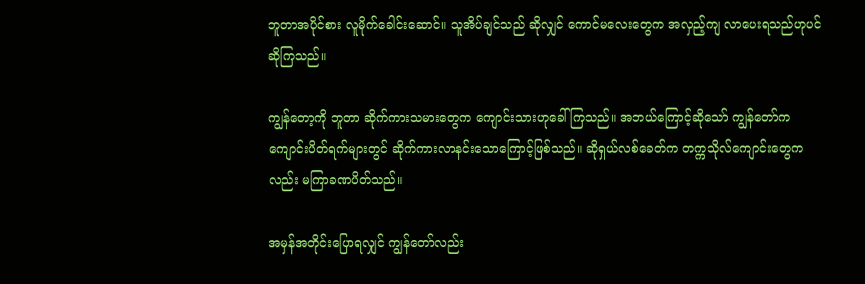ဘူတာအပိုင်စား လူမိုက်ခေါင်းဆောင်။ သူအိပ်ချင်သည် ဆိုလျှင် ကောင်မလေးတွေက အလှည့်ကျ လာပေးရသည်ဟုပင်ဆိုကြသည်။

ကျွန်တော့ကို ဘူတာ ဆိုက်ကားသမားတွေက ကျောင်းသားဟုခေါ်ကြသည်။ အဘယ်ကြောင့်ဆိုသော် ကျွန်တော်က ကျောင်းပိတ်ရက်များတွင် ဆိုက်ကားလာနင်းသောကြောင့်ဖြစ်သည်။ ဆိုရှယ်လစ်ခေတ်က တက္ကသိုလ်ကျောင်းတွေကလည်း မကြာခဏပိတ်သည်။

အမှန်အတိုင်းပြောရလျှင် ကျွန်တော်လည်း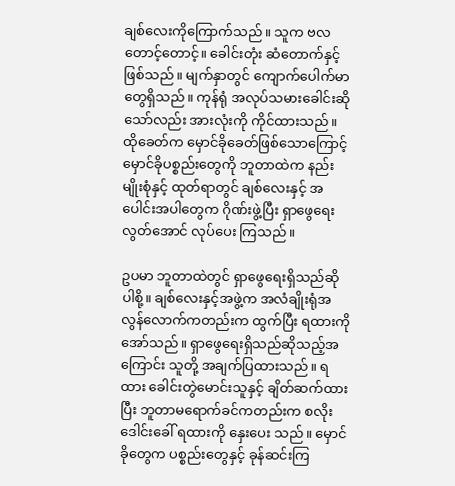ချစ်လေးကိုကြောက်သည်။ သူက ဗလတောင့်တောင့်။ ခေါင်းတုံး ဆံတောက်နှင့်ဖြစ်သည်။ မျက်နှာတွင် ကျောက်ပေါက်မာတွေရှိသည်။ ကုန်ရုံ အလုပ်သမားခေါင်းဆိုသော်လည်း အားလုံးကို ကိုင်ထားသည်။ ထိုခေတ်က မှောင်ခိုခေတ်ဖြစ်သောကြောင့် မှောင်ခိုပစ္စည်းတွေကို ဘူတာထဲက နည်းမျိုးစုံနှင့် ထုတ်ရာတွင် ချစ်လေးနှင့် အပေါင်းအပါတွေက ဂိုဏ်းဖွဲ့ပြီး ရှာဖွေရေးလွတ်အောင် လုပ်ပေး ကြသည်။

ဥပမာ ဘူတာထဲတွင် ရှာဖွေရေးရှိသည်ဆိုပါစို့။ ချစ်လေးနှင့်အဖွဲ့က အလံချိုးရုံအလွန်လောက်ကတည်းက ထွက်ပြီး ရထားကိုအော်သည်။ ရှာဖွေရေးရှိသည်ဆိုသည့်အကြောင်း သူတို့ အချက်ပြထားသည်။ ရထား ခေါင်းတွဲမောင်းသူနှင့် ချိတ်ဆက်ထားပြီး ဘူတာမရောက်ခင်ကတည်းက စလိုးဒေါင်းခေါ် ရထားကို နှေးပေး သည်။ မှောင်ခိုတွေက ပစ္စည်းတွေနှင့် ခုန်ဆင်းကြ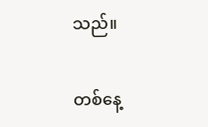သည်။

တစ်နေ့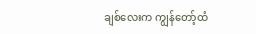ချစ်လေးက ကျွန်တော့်ထံ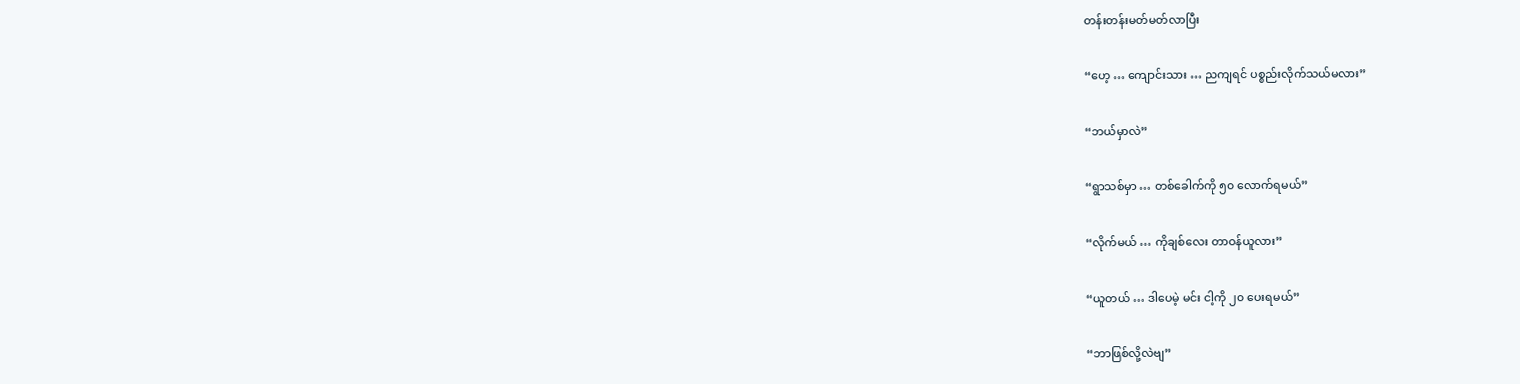တန်းတန်းမတ်မတ်လာပြီး

“ဟေ့ … ကျောင်းသား … ညကျရင် ပစ္စည်းလိုက်သယ်မလား”

“ဘယ်မှာလဲ”

“ရွာသစ်မှာ … တစ်ခေါက်ကို ၅၀ လောက်ရမယ်”

“လိုက်မယ် … ကိုချစ်လေး တာဝန်ယူလား”

“ယူတယ် … ဒါပေမဲ့ မင်း ငါ့ကို ၂၀ ပေးရမယ်”

“ဘာဖြစ်လို့လဲဗျ”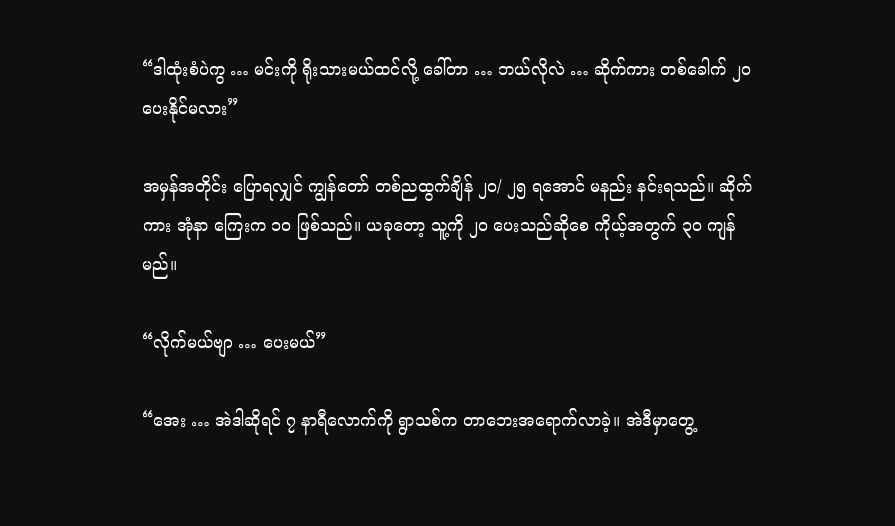“ဒါထုံးစံပဲကွ … မင်းကို ရိုးသားမယ်ထင်လို့ ခေါ်တာ … ဘယ်လိုလဲ … ဆိုက်ကား တစ်ခေါက် ၂၀ ပေးနိုင်မလား”

အမှန်အတိုင်း ပြောရလျှင် ကျွန်တော် တစ်ညထွက်ချိန် ၂၀/ ၂၅ ရအောင် မနည်း နင်းရသည်။ ဆိုက်ကား အုံနာ ကြေးက ၁၀ ဖြစ်သည်။ ယခုတော့ သူ့ကို ၂၀ ပေးသည်ဆိုစေ ကိုယ့်အတွက် ၃၀ ကျန်မည်။

“လိုက်မယ်ဗျာ … ပေးမယ်”

“အေး … အဲဒါဆိုရင် ၇ နာရီလောက်ကို ရွာသစ်က တာဘေးအရောက်လာခဲ့။ အဲဒီမှာတွေ့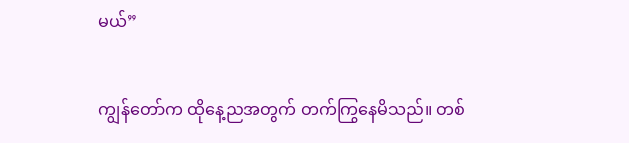မယ်”

ကျွန်တော်က ထိုနေ့ညအတွက် တက်ကြွနေမိသည်။ တစ်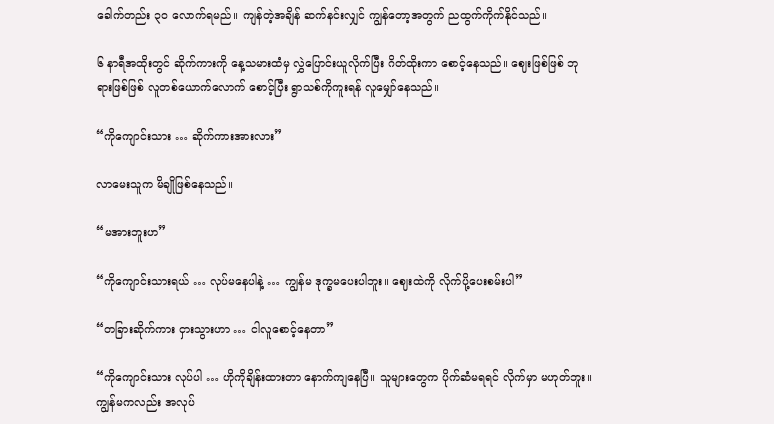ခေါက်တည်း ၃၀ လောက်ရမည်။ ကျန်တဲ့အချိန် ဆက်နင်းလျှင် ကျွန်တော့အတွက် ညထွက်ကိုက်နိုင်သည်။

၆ နာရီအထိုးတွင် ဆိုက်ကားကို နေ့သမားထံမှ လွှဲပြောင်းယူလိုက်ပြီး ဂိတ်ထိုးကာ စောင့်နေသည်။ ဈေးဖြစ်ဖြစ် ဘုရားဖြစ်ဖြစ် လူတစ်ယောက်လောက် စောင့်ပြီး ရွာသစ်ကိုကူးရန် လူမျှော်နေသည်။

“ကိုကျောင်းသား … ဆိုက်ကားအားလား”

လာမေးသူက မိချိုဖြစ်နေသည်။

“မအားဘူးဟ”

“ကိုကျောင်းသားရယ် … လုပ်မနေပါနဲ့ … ကျွန်မ ဒုက္ခမပေးပါဘူး။ ဈေးထဲကို လိုက်ပို့ပေးစမ်းပါ”

“တခြားဆိုက်ကား ငှားသွားဟာ … ငါလူစောင့်နေတာ”

“ကိုကျောင်းသား လုပ်ပါ … ဟိုကိုချိန်းထားတာ နောက်ကျနေပြီ။ သူများတွေက ပိုက်ဆံမရရင် လိုက်မှာ မဟုတ်ဘူး။ ကျွန်မကလည်း အလုပ်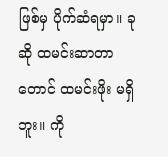ဖြစ်မှ ပိုက်ဆံရမှာ။ ခုဆို ထမင်းဆာတာတောင် ထမင်းဖိုး မရှိဘူး။ ကို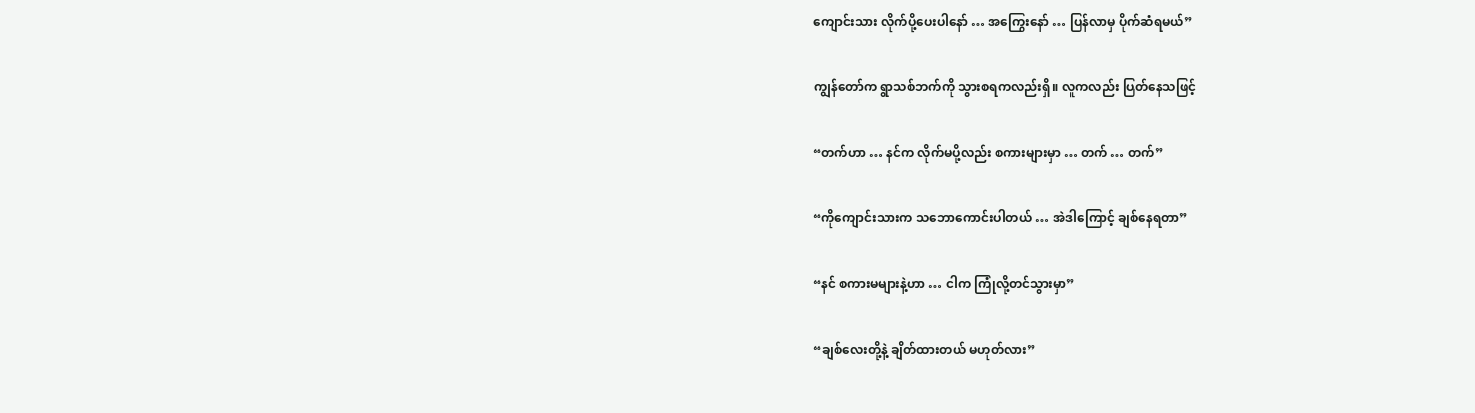ကျောင်းသား လိုက်ပို့ပေးပါနော် … အကြွေးနော် … ပြန်လာမှ ပိုက်ဆံရမယ်”

ကျွန်တော်က ရွာသစ်ဘက်ကို သွားစရကလည်းရှိ။ လူကလည်း ပြတ်နေသဖြင့်

“တက်ဟာ … နင်က လိုက်မပို့လည်း စကားများမှာ … တက် … တက်”

“ကိုကျောင်းသားက သဘောကောင်းပါတယ် … အဲဒါကြောင့် ချစ်နေရတာ”

“နင် စကားမများနဲ့ဟာ … ငါက ကြုံလို့တင်သွားမှာ”

“ချစ်လေးတို့နဲ့ ချိတ်ထားတယ် မဟုတ်လား”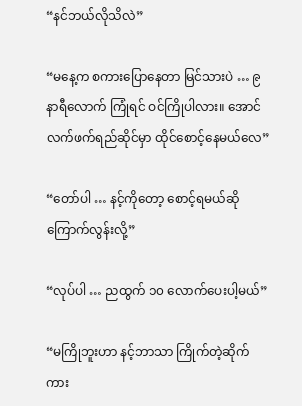“နင်ဘယ်လိုသိလဲ”

“မနေ့က စကားပြောနေတာ မြင်သားပဲ … ၉ နာရီလောက် ကြုံရင် ဝင်ကြိုပါလား။ အောင်လက်ဖက်ရည်ဆိုင်မှာ ထိုင်စောင့်နေမယ်လေ”

“တော်ပါ … နင့်ကိုတော့ စောင့်ရမယ်ဆို ကြောက်လွန်းလို့”

“လုပ်ပါ … ညထွက် ၁၀ လောက်ပေးပါ့မယ်”

“မကြိုဘူးဟာ နင့်ဘာသာ ကြိုက်တဲ့ဆိုက်ကား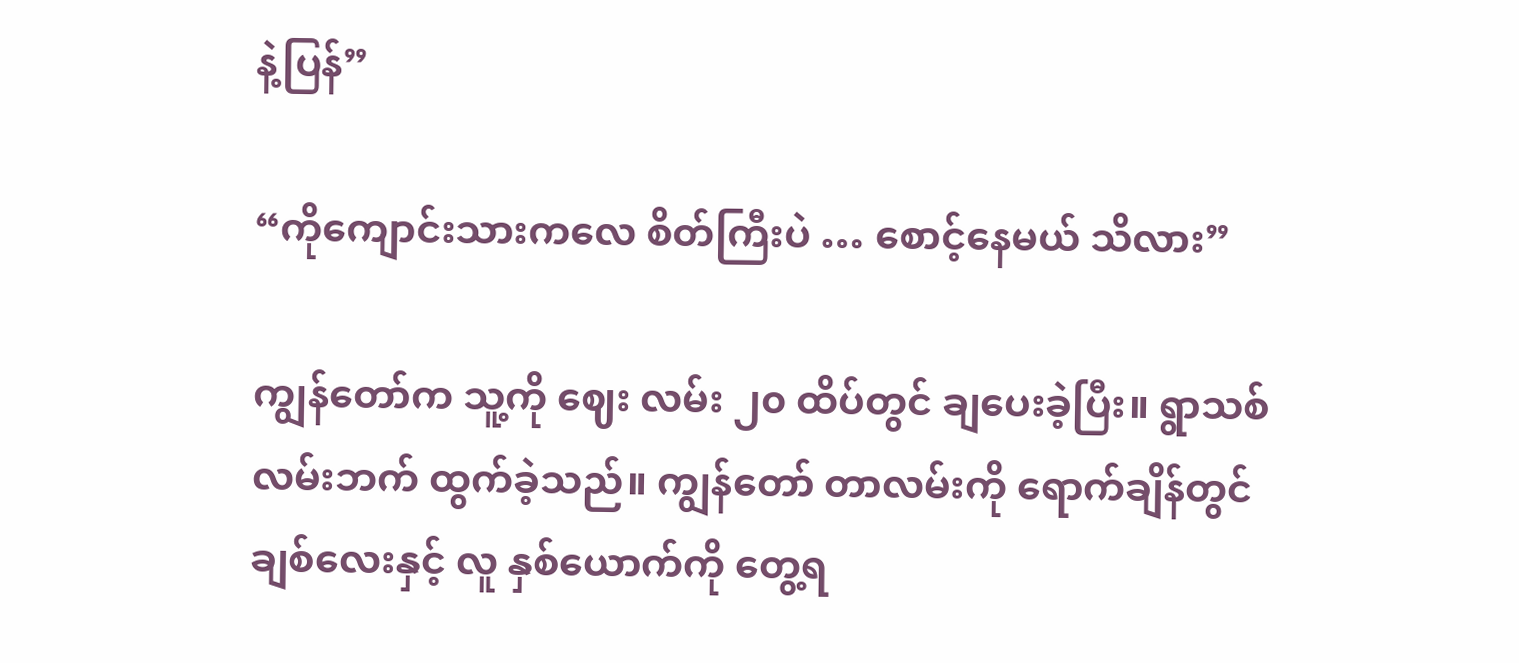နဲ့ပြန်”

“ကိုကျောင်းသားကလေ စိတ်ကြီးပဲ … စောင့်နေမယ် သိလား”

ကျွန်တော်က သူ့ကို ဈေး လမ်း ၂၀ ထိပ်တွင် ချပေးခဲ့ပြီး။ ရွာသစ်လမ်းဘက် ထွက်ခဲ့သည်။ ကျွန်တော် တာလမ်းကို ရောက်ချိန်တွင် ချစ်လေးနှင့် လူ နှစ်ယောက်ကို တွေ့ရ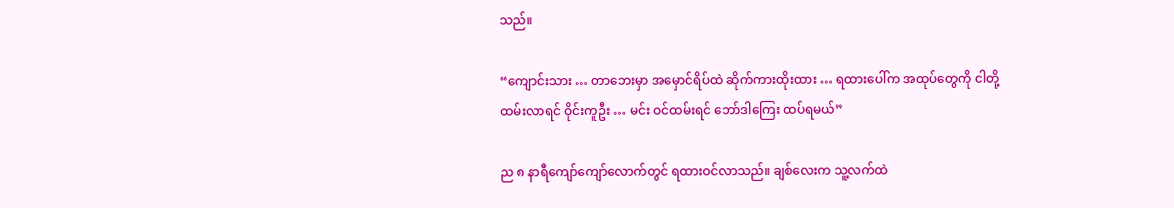သည်။

“ကျောင်းသား … တာဘေးမှာ အမှောင်ရိပ်ထဲ ဆိုက်ကားထိုးထား … ရထားပေါ်က အထုပ်တွေကို ငါတို့ ထမ်းလာရင် ဝိုင်းကူဦး … မင်း ဝင်ထမ်းရင် ဘော်ဒါကြေး ထပ်ရမယ်”

ည ၈ နာရီကျော်ကျော်လောက်တွင် ရထားဝင်လာသည်။ ချစ်လေးက သူ့လက်ထဲ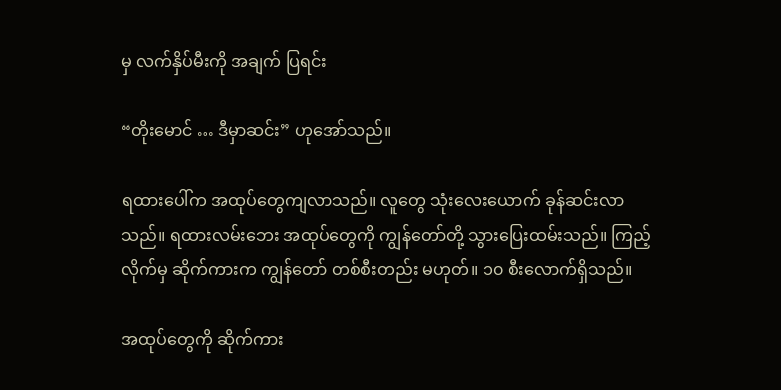မှ လက်နှိပ်မီးကို အချက် ပြရင်း

“တိုးမောင် … ဒီမှာဆင်း” ဟုအော်သည်။

ရထားပေါ်က အထုပ်တွေကျလာသည်။ လူတွေ သုံးလေးယောက် ခုန်ဆင်းလာသည်။ ရထားလမ်းဘေး အထုပ်တွေကို ကျွန်တော်တို့ သွားပြေးထမ်းသည်။ ကြည့်လိုက်မှ ဆိုက်ကားက ကျွန်တော် တစ်စီးတည်း မဟုတ်။ ၁၀ စီးလောက်ရှိသည်။

အထုပ်တွေကို ဆိုက်ကား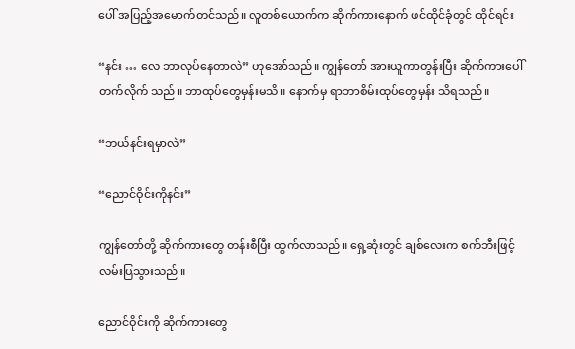ပေါ် အပြည့်အမောက်တင်သည်။ လူတစ်ယောက်က ဆိုက်ကားနောက် ဖင်ထိုင်ခုံတွင် ထိုင်ရင်း

“နင်း … လေ ဘာလုပ်နေတာလဲ” ဟုအော်သည်။ ကျွန်တော် အားယူကာတွန်းပြီး ဆိုက်ကားပေါ်တက်လိုက် သည်။ ဘာထုပ်တွေမှန်းမသိ။ နောက်မှ ရာဘာစိမ်းထုပ်တွေမှန်း သိရသည်။

“ဘယ်နင်းရမှာလဲ”

“ညောင်ဝိုင်းကိုနင်း”

ကျွန်တော်တို့ ဆိုက်ကားတွေ တန်းစီပြီး ထွက်လာသည်။ ရှေ့ဆုံးတွင် ချစ်လေးက စက်ဘီးဖြင့် လမ်းပြသွားသည်။

ညောင်ဝိုင်းကို ဆိုက်ကားတွေ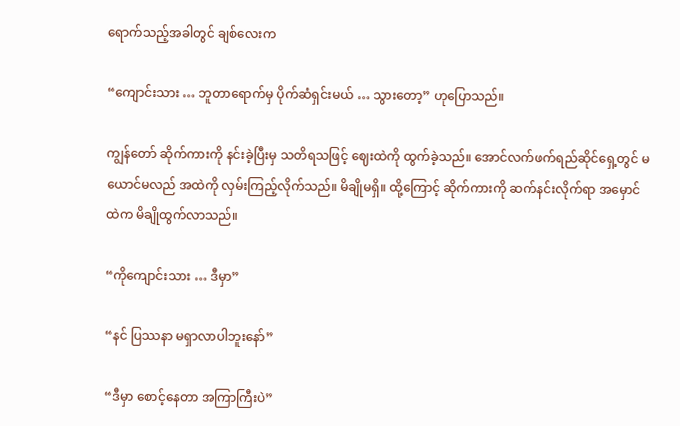ရောက်သည့်အခါတွင် ချစ်လေးက

“ကျောင်းသား … ဘူတာရောက်မှ ပိုက်ဆံရှင်းမယ် … သွားတော့” ဟုပြောသည်။

ကျွန်တော် ဆိုက်ကားကို နင်းခဲ့ပြီးမှ သတိရသဖြင့် ဈေးထဲကို ထွက်ခဲ့သည်။ အောင်လက်ဖက်ရည်ဆိုင်ရှေ့တွင် မယောင်မလည် အထဲကို လှမ်းကြည့်လိုက်သည်။ မိချိုမရှိ။ ထို့ကြောင့် ဆိုက်ကားကို ဆက်နင်းလိုက်ရာ အမှောင်ထဲက မိချိုထွက်လာသည်။

“ကိုကျောင်းသား … ဒီမှာ”

“နင် ပြဿနာ မရှာလာပါဘူးနော်”

“ဒီမှာ စောင့်နေတာ အကြာကြီးပဲ”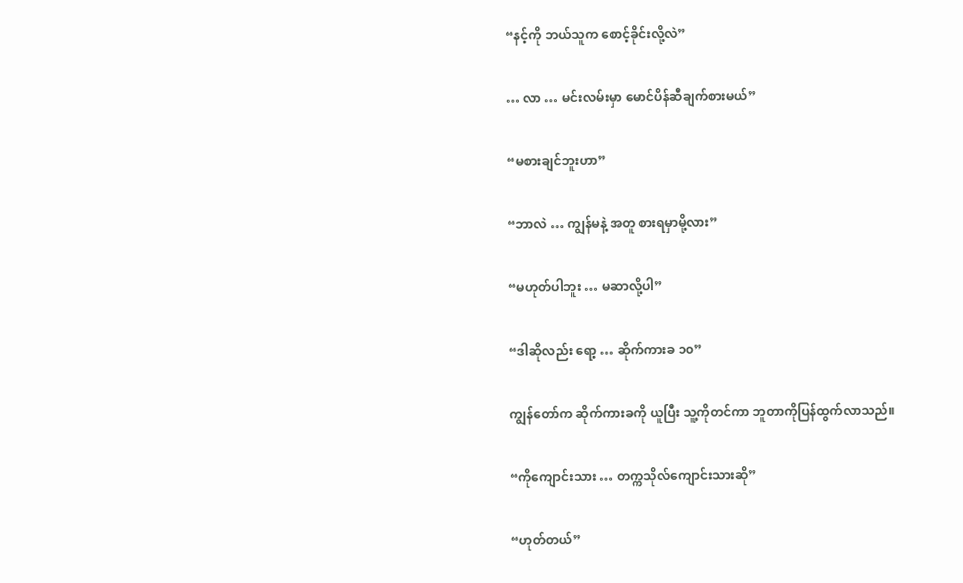“နင့်ကို ဘယ်သူက စောင့်ခိုင်းလို့လဲ”

… လာ … မင်းလမ်းမှာ မောင်ပိန်ဆီချက်စားမယ်”

“မစားချင်ဘူးဟာ”

“ဘာလဲ … ကျွန်မနဲ့ အတူ စားရမှာမို့လား”

“မဟုတ်ပါဘူး … မဆာလို့ပါ”

“ဒါဆိုလည်း ရော့ … ဆိုက်ကားခ ၁၀”

ကျွန်တော်က ဆိုက်ကားခကို ယူပြီး သူ့ကိုတင်ကာ ဘူတာကိုပြန်ထွက်လာသည်။

“ကိုကျောင်းသား … တက္ကသိုလ်ကျောင်းသားဆို”

“ဟုတ်တယ်”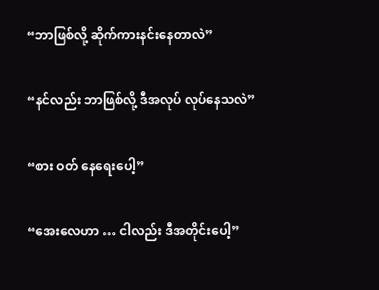“ဘာဖြစ်လို့ ဆိုက်ကားနင်းနေတာလဲ”

“နင်လည်း ဘာဖြစ်လို့ ဒီအလုပ် လုပ်နေသလဲ”

“စား ဝတ် နေရေးပေါ့”

“အေးလေဟာ … ငါလည်း ဒီအတိုင်းပေါ့”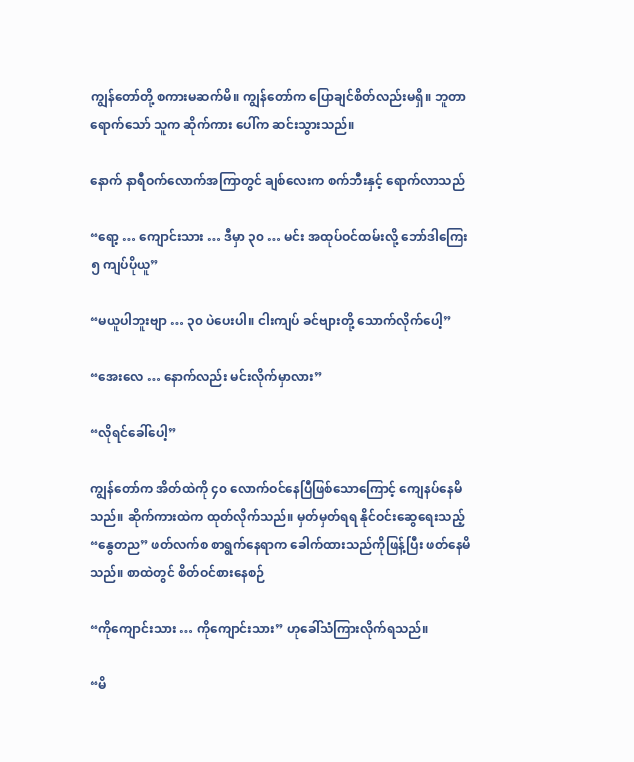ကျွန်တော်တို့ စကားမဆက်မိ။ ကျွန်တော်က ပြောချင်စိတ်လည်းမရှိ။ ဘူတာရောက်သော် သူက ဆိုက်ကား ပေါ်က ဆင်းသွားသည်။

နောက် နာရီဝက်လောက်အကြာတွင် ချစ်လေးက စက်ဘီးနှင့် ရောက်လာသည်

“ရော့ … ကျောင်းသား … ဒီမှာ ၃၀ … မင်း အထုပ်ဝင်ထမ်းလို့ ဘော်ဒါကြေး ၅ ကျပ်ပိုယူ”

“မယူပါဘူးဗျာ … ၃၀ ပဲပေးပါ။ ငါးကျပ် ခင်ဗျားတို့ သောက်လိုက်ပေါ့”

“အေးလေ … နောက်လည်း မင်းလိုက်မှာလား”

“လိုရင်ခေါ်ပေါ့”

ကျွန်တော်က အိတ်ထဲကို ၄၀ လောက်ဝင်နေပြီဖြစ်သောကြောင့် ကျေနပ်နေမိသည်။ ဆိုက်ကားထဲက ထုတ်လိုက်သည်။ မှတ်မှတ်ရရ နိုင်ဝင်းဆွေရေးသည့် “နွေတည” ဖတ်လက်စ စာရွက်နေရာက ခေါက်ထားသည်ကိုဖြန့်ပြီး ဖတ်နေမိသည်။ စာထဲတွင် စိတ်ဝင်စားနေစဉ်

“ကိုကျောင်းသား … ကိုကျောင်းသား” ဟုခေါ်သံကြားလိုက်ရသည်။

“မိ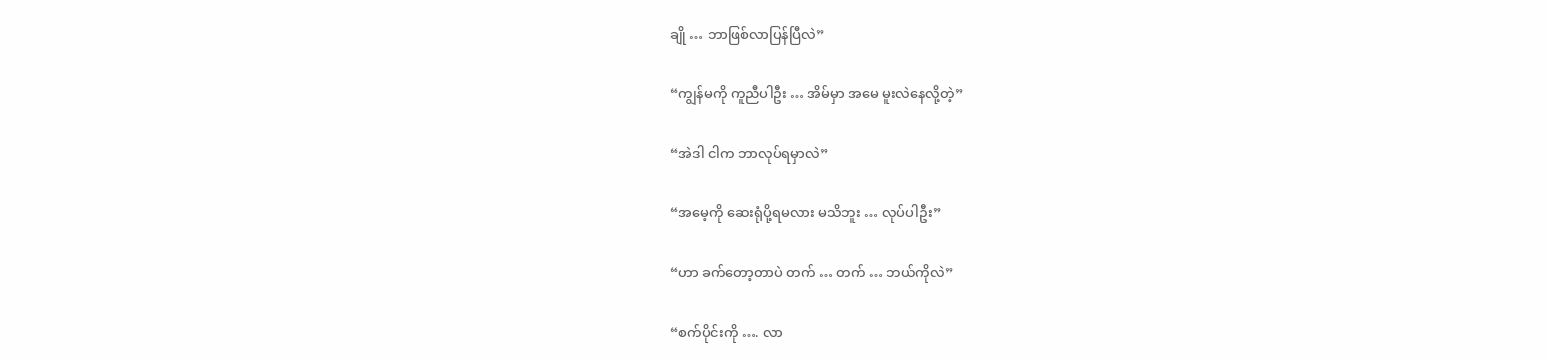ချို … ဘာဖြစ်လာပြန်ပြီလဲ”

“ကျွန်မကို ကူညီပါဦး … အိမ်မှာ အမေ မူးလဲနေလို့တဲ့”

“အဲဒါ ငါက ဘာလုပ်ရမှာလဲ”

“အမေ့ကို ဆေးရုံပို့ရမလား မသိဘူး … လုပ်ပါဦး”

“ဟာ ခက်တော့တာပဲ တက် … တက် … ဘယ်ကိုလဲ”

“စက်ပိုင်းကို …. လာ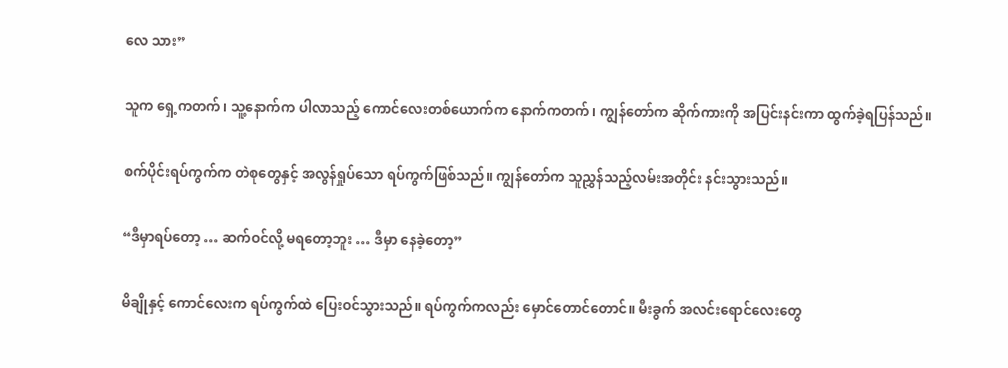လေ သား”

သူက ရှေ့ကတက်၊ သူ့နောက်က ပါလာသည့် ကောင်လေးတစ်ယောက်က နောက်ကတက်၊ ကျွန်တော်က ဆိုက်ကားကို အပြင်းနင်းကာ ထွက်ခဲ့ရပြန်သည်။

စက်ပိုင်းရပ်ကွက်က တဲစုတွေနှင့် အလွန်ရှုပ်သော ရပ်ကွက်ဖြစ်သည်။ ကျွန်တော်က သူညွှန်သည့်လမ်းအတိုင်း နင်းသွားသည်။

“ဒီမှာရပ်တော့ … ဆက်ဝင်လို့ မရတော့ဘူး … ဒီမှာ နေခဲ့တော့”

မိချိုနှင့် ကောင်လေးက ရပ်ကွက်ထဲ ပြေးဝင်သွားသည်။ ရပ်ကွက်ကလည်း မှောင်တောင်တောင်။ မီးခွက် အလင်းရောင်လေးတွေ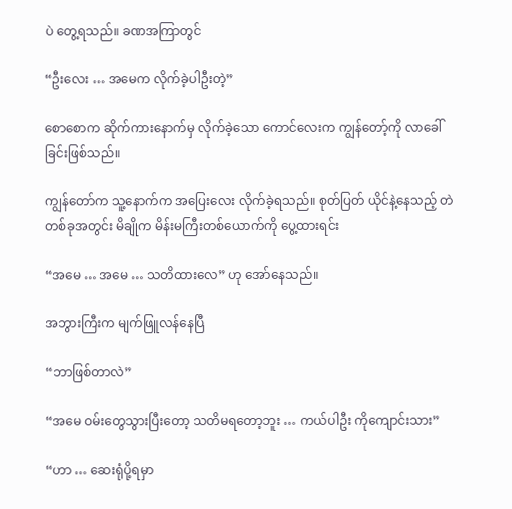ပဲ တွေ့ရသည်။ ခဏအကြာတွင်

“ဦးလေး … အမေက လိုက်ခဲ့ပါဦးတဲ့”

စောစောက ဆိုက်ကားနောက်မှ လိုက်ခဲ့သော ကောင်လေးက ကျွန်တော့်ကို လာခေါ်ခြင်းဖြစ်သည်။

ကျွန်တော်က သူ့နောက်က အပြေးလေး လိုက်ခဲ့ရသည်။ စုတ်ပြတ် ယိုင်နဲ့နေသည့် တဲတစ်ခုအတွင်း မိချိုက မိန်းမကြီးတစ်ယောက်ကို ပွေ့ထားရင်း

“အမေ … အမေ … သတိထားလေ” ဟု အော်နေသည်။

အဘွားကြီးက မျက်ဖြူလန်နေပြီ

“ဘာဖြစ်တာလဲ”

“အမေ ဝမ်းတွေသွားပြီးတော့ သတိမရတော့ဘူး … ကယ်ပါဦး ကိုကျောင်းသား”

“ဟာ … ဆေးရုံပို့ရမှာ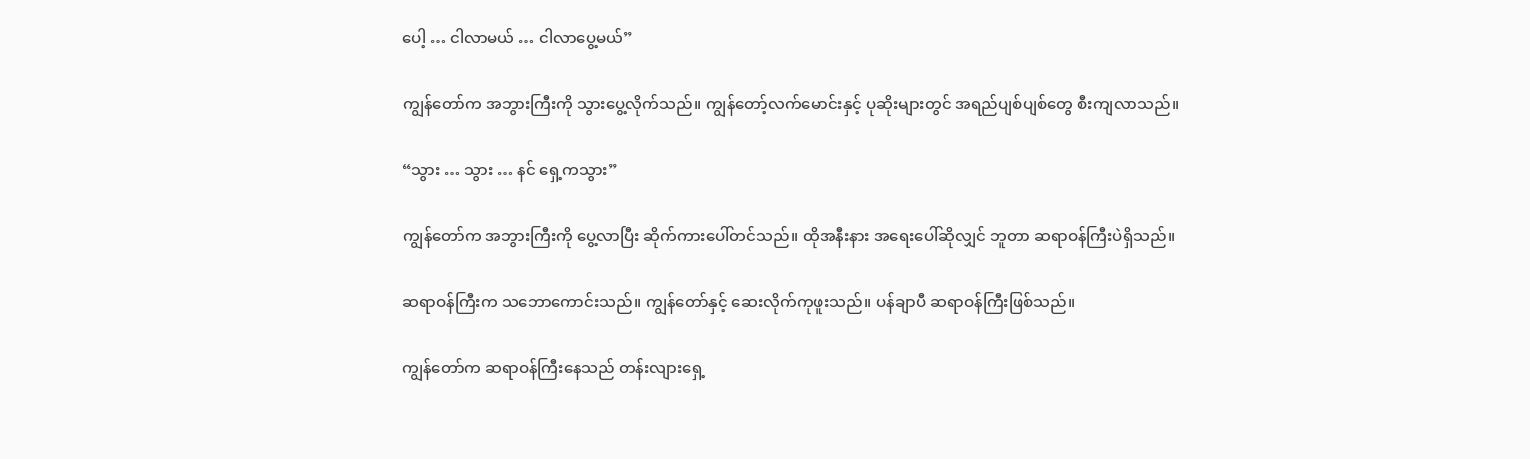ပေါ့ … ငါလာမယ် … ငါလာပွေ့မယ်”

ကျွန်တော်က အဘွားကြီးကို သွားပွေ့လိုက်သည်။ ကျွန်တော့်လက်မောင်းနှင့် ပုဆိုးများတွင် အရည်ပျစ်ပျစ်တွေ စီးကျလာသည်။

“သွား … သွား … နင် ရှေ့ကသွား”

ကျွန်တော်က အဘွားကြီးကို ပွေ့လာပြီး ဆိုက်ကားပေါ်တင်သည်။ ထိုအနီးနား အရေးပေါ်ဆိုလျှင် ဘူတာ ဆရာဝန်ကြီးပဲရှိသည်။

ဆရာဝန်ကြီးက သဘောကောင်းသည်။ ကျွန်တော်နှင့် ဆေးလိုက်ကုဖူးသည်။ ပန်ချာပီ ဆရာဝန်ကြီးဖြစ်သည်။

ကျွန်တော်က ဆရာဝန်ကြီးနေသည် တန်းလျားရှေ့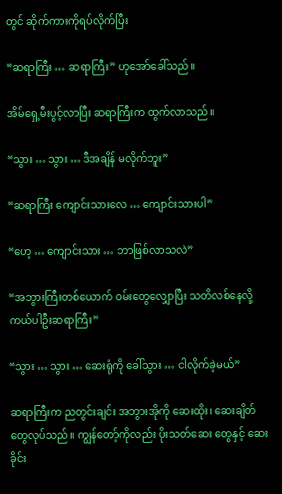တွင် ဆိုက်ကားကိုရပ်လိုက်ပြီး

“ဆရာကြီး … ဆရာကြီး” ဟုအော်ခေါ်သည်။

အိမ်ရှေ့မီးပွင့်လာပြီး ဆရာကြီးက ထွက်လာသည်။

“သွား … သွား … ဒီအချိန် မလိုက်ဘူး”

“ဆရာကြီး ကျောင်းသားလေ … ကျောင်းသားပါ”

“ဟေ့ … ကျောင်းသား … ဘာဖြစ်လာသလဲ”

“အဘွားကြီးတစ်ယောက် ဝမ်းတွေလျှောပြီး သတိလစ်နေလို့ ကယ်ပါဦးဆရာကြီး”

“သွား … သွား … ဆေးရုံကို ခေါ်သွား … ငါလိုက်ခဲ့မယ်”

ဆရာကြီးက ညတွင်းချင်း အဘွားအိုကို ဆေးထိုး၊ ဆေးချိတ်တွေလုပ်သည်။ ကျွန်တော့်ကိုလည်း ပိုးသတ်ဆေး တွေနှင့် ဆေးခိုင်း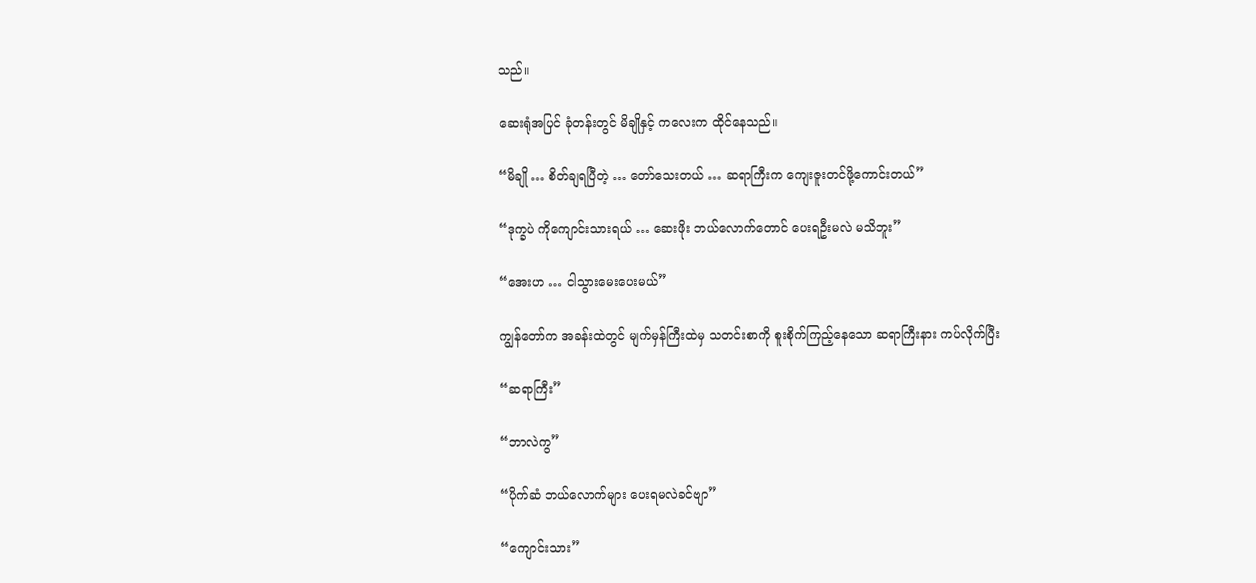သည်။

ဆေးရုံအပြင် ခုံတန်းတွင် မိချိုနှင့် ကလေးက ထိုင်နေသည်။

“မိချို … စိတ်ချရပြီတဲ့ … တော်သေးတယ် … ဆရာကြီးက ကျေးဇူးတင်ဖို့ကောင်းတယ်”

“ဒုက္ခပဲ ကိုကျောင်းသားရယ် … ဆေးဖိုး ဘယ်လောက်တောင် ပေးရဦးမလဲ မသိဘူး”

“အေးဟ … ငါသွားမေးပေးမယ်”

ကျွန်တော်က အခန်းထဲတွင် မျက်မှန်ကြီးထဲမှ သတင်းစာကို စူးစိုက်ကြည့်နေသော ဆရာကြီးနား ကပ်လိုက်ပြီး

“ဆရာကြီး”

“ဘာလဲကွ”

“ပိုက်ဆံ ဘယ်လောက်များ ပေးရမလဲခင်ဗျာ”

“ကျောင်းသား”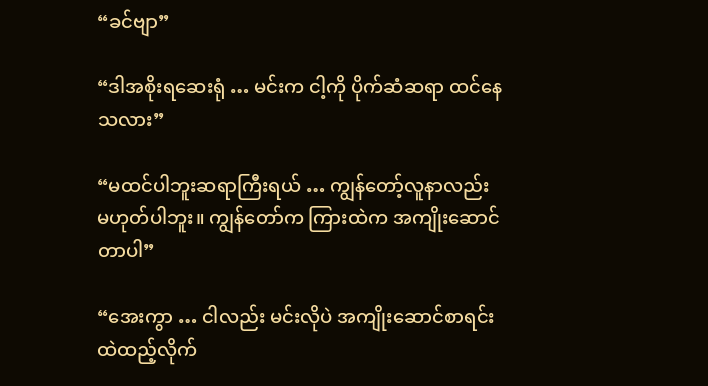“ခင်ဗျာ”

“ဒါအစိုးရဆေးရုံ … မင်းက ငါ့ကို ပိုက်ဆံဆရာ ထင်နေသလား”

“မထင်ပါဘူးဆရာကြီးရယ် … ကျွန်တော့်လူနာလည်း မဟုတ်ပါဘူး။ ကျွန်တော်က ကြားထဲက အကျိုးဆောင် တာပါ”

“အေးကွာ … ငါလည်း မင်းလိုပဲ အကျိုးဆောင်စာရင်းထဲထည့်လိုက်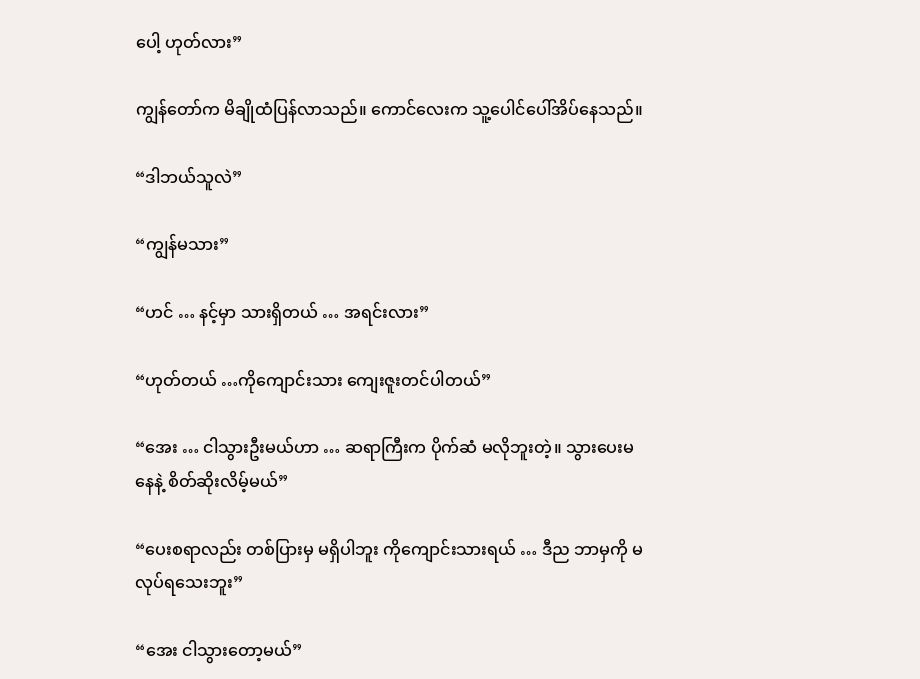ပေါ့ ဟုတ်လား”

ကျွန်တော်က မိချိုထံပြန်လာသည်။ ကောင်လေးက သူ့ပေါင်ပေါ်အိပ်နေသည်။

“ဒါဘယ်သူလဲ”

“ကျွန်မသား”

“ဟင် … နင့်မှာ သားရှိတယ် … အရင်းလား”

“ဟုတ်တယ် …ကိုကျောင်းသား ကျေးဇူးတင်ပါတယ်”

“အေး … ငါသွားဦးမယ်ဟာ … ဆရာကြီးက ပိုက်ဆံ မလိုဘူးတဲ့။ သွားပေးမနေနဲ့ စိတ်ဆိုးလိမ့်မယ်”

“ပေးစရာလည်း တစ်ပြားမှ မရှိပါဘူး ကိုကျောင်းသားရယ် … ဒီည ဘာမှကို မလုပ်ရသေးဘူး”

“အေး ငါသွားတော့မယ်”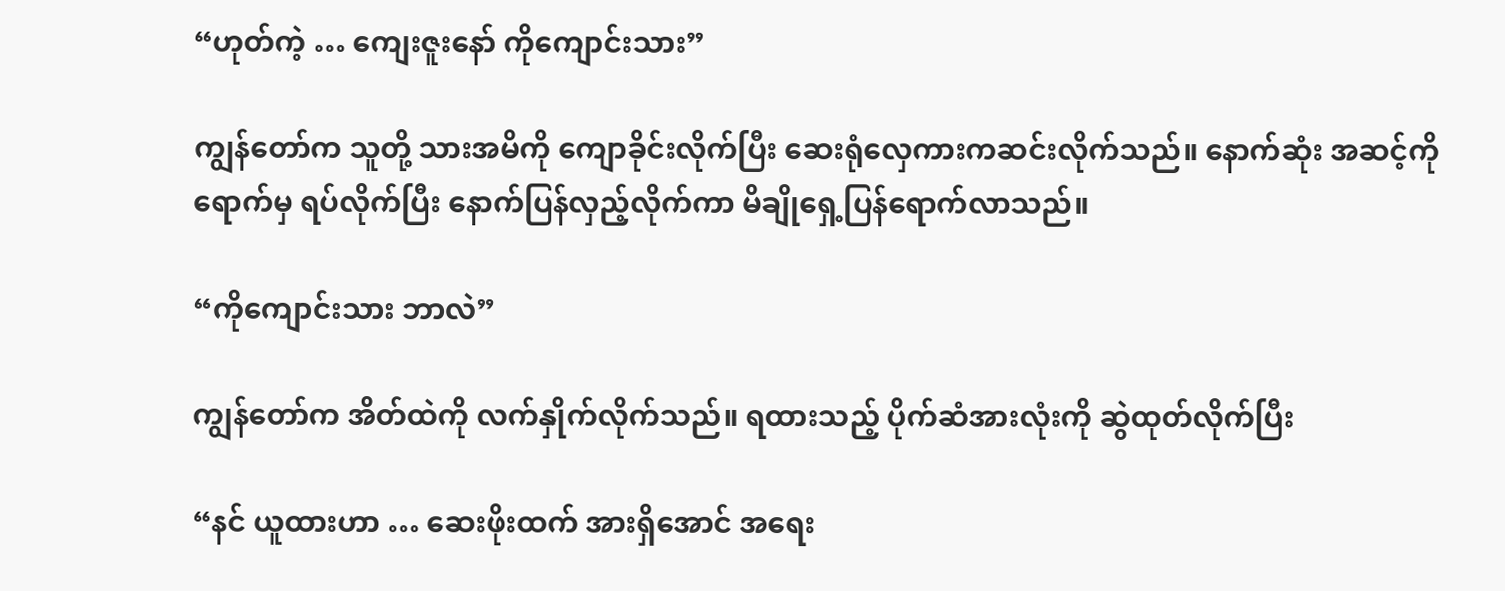“ဟုတ်ကဲ့ … ကျေးဇူးနော် ကိုကျောင်းသား”

ကျွန်တော်က သူတို့ သားအမိကို ကျောခိုင်းလိုက်ပြီး ဆေးရုံလှေကားကဆင်းလိုက်သည်။ နောက်ဆုံး အဆင့်ကို ရောက်မှ ရပ်လိုက်ပြီး နောက်ပြန်လှည့်လိုက်ကာ မိချိုရှေ့ပြန်ရောက်လာသည်။

“ကိုကျောင်းသား ဘာလဲ”

ကျွန်တော်က အိတ်ထဲကို လက်နှိုက်လိုက်သည်။ ရထားသည့် ပိုက်ဆံအားလုံးကို ဆွဲထုတ်လိုက်ပြီး

“နင် ယူထားဟာ … ဆေးဖိုးထက် အားရှိအောင် အရေး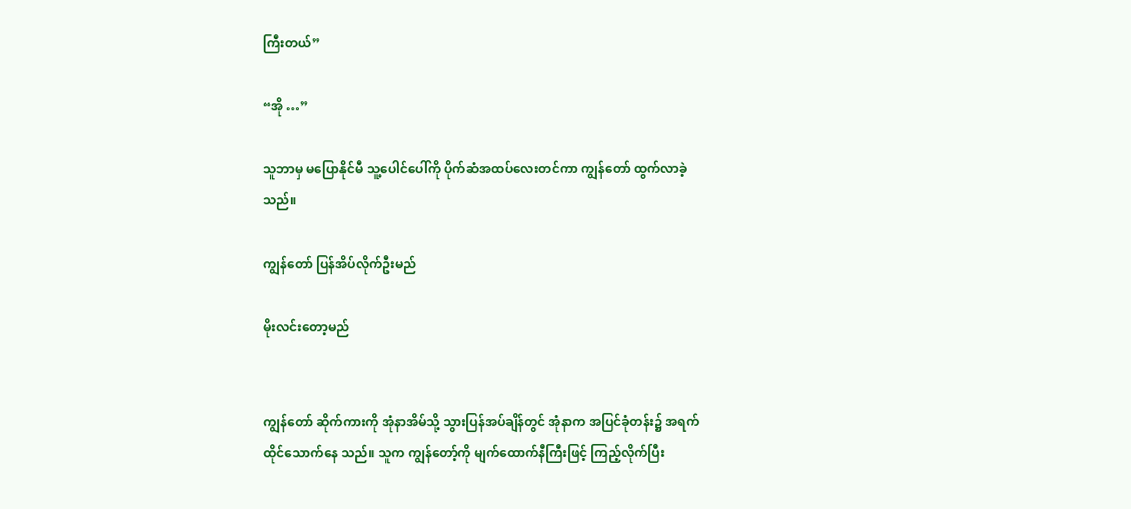ကြီးတယ်”

“အို …”

သူဘာမှ မပြောနိုင်မီ သူ့ပေါင်ပေါ်ကို ပိုက်ဆံအထပ်လေးတင်ကာ ကျွန်တော် ထွက်လာခဲ့သည်။

ကျွန်တော် ပြန်အိပ်လိုက်ဦးမည်

မိုးလင်းတော့မည်


ကျွန်တော် ဆိုက်ကားကို အုံနာအိမ်သို့ သွားပြန်အပ်ချိန်တွင် အုံနာက အပြင်ခုံတန်း၌ အရက်ထိုင်သောက်နေ သည်။ သူက ကျွန်တော့်ကို မျက်ထောက်နီကြီးဖြင့် ကြည့်လိုက်ပြီး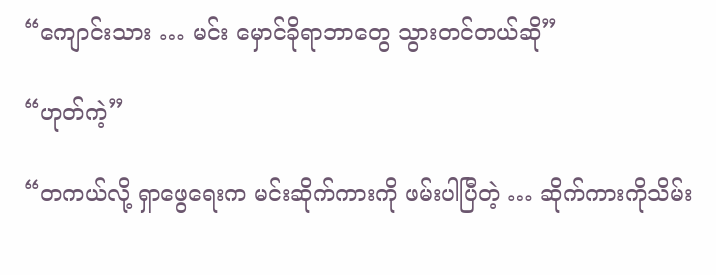“ကျောင်းသား … မင်း မှောင်ခိုရာဘာတွေ သွားတင်တယ်ဆို”

“ဟုတ်ကဲ့”

“တကယ်လို့ ရှာဖွေရေးက မင်းဆိုက်ကားကို ဖမ်းပါပြီတဲ့ … ဆိုက်ကားကိုသိမ်း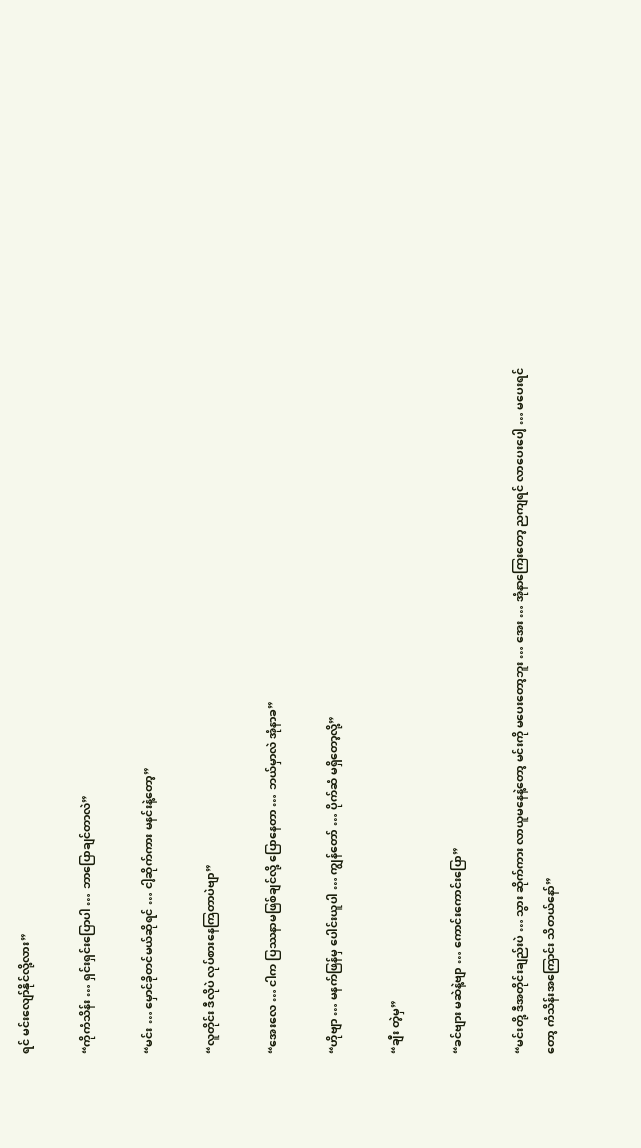ရင် မင်းလျော်နိုင်လို့လား”

“ကိုကံသိန်း … ရှင်းရှင်းပြောပါ … ဘာပြောချင်တာလဲ”

“မင်း … မှောင်ခိုတင်မယ်ဆိုရင် … ငါ့ဆိုက်ကား မနင်းနဲ့တော့”

“လူတိုင်း ဒီလိုပဲ လုပ်စားနေကြတာပဲဗျာ”

“အေးလေ … ငါက ပြဿနာမဖြစ်ချင်လို့ ပြောနေတာ … ဘယ်မှာလဲ အုံနာခ”

“ဟိုဗျာ … မနက်ဖြန်မှ ပေါင်းယူပါ … ကျွန်တော် … ပိုက်ဆံ မရှိတော့လို့”

“ချီး တဲ့မှ”

“ခင်ဗျား မဆဲနဲ့ဗျာ … ကောင်းကောင်းပြော”

“မင်းတို့ ဒီအတိုင်းချည်းပဲ … သွား ဆိုက်ကား လာယူမနေနဲ့တော့ မင်းကို မပေးတော့ဘူး … အေး … အုံနာကြေးတော့ ညကျရင် လာပေးပေါ့ … မပေးရင်တော့ ကံသိန်းအကြောင်း သိတယ်နော်”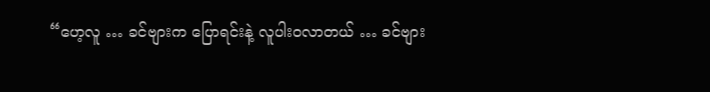“ဟေ့လူ … ခင်ဗျားက ပြောရင်းနဲ့ လူပါးဝလာတယ် … ခင်ဗျား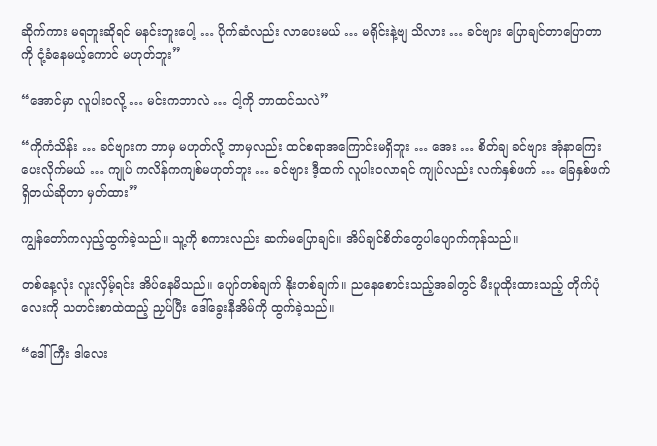ဆိုက်ကား မရဘူးဆိုရင် မနင်းဘူးပေါ့ … ပိုက်ဆံလည်း လာပေးမယ် … မရိုင်းနဲ့ဗျ သိလား … ခင်ဗျား ပြောချင်တာပြောတာကို ငုံ့ခံနေမယ့်ကောင် မဟုတ်ဘူး”

“အောင်မှာ လူပါးဝလို့ … မင်းကဘာလဲ … ငါ့ကို ဘာထင်သလဲ”

“ကိုကံသိန်း … ခင်ဗျားက ဘာမှ မဟုတ်လို့ ဘာမှလည်း ထင်စရာအကြောင်းမရှိဘူး … အေး … စိတ်ချ ခင်ဗျား အုံနာကြေး ပေးလိုက်မယ် … ကျုပ် ကလိန်ကကျစ်မဟုတ်ဘူး … ခင်ဗျား ဒီ့ထက် လူပါးဝလာရင် ကျုပ်လည်း လက်နှစ်ဖက် … ခြေနှစ်ဖက်ရှိတယ်ဆိုတာ မှတ်ထား”

ကျွန်တော်ကလှည့်ထွက်ခဲ့သည်။ သူ့ကို စကားလည်း ဆက်မပြောချင်။ အိပ်ချင်စိတ်တွေပါပျောက်ကုန်သည်။

တစ်နေ့လုံး လူးလှိမ့်ရင်း အိပ်နေမိသည်။ ပျော်တစ်ချက် နိုးတစ်ချက်။ ညနေစောင်းသည့်အခါတွင် မီးပူထိုးထားသည့် တိုက်ပုံလေးကို သတင်းစာထဲထည့် ညှပ်ပြီး ဒေါ်ခွေးနီအိမ်ကို ထွက်ခဲ့သည်။

“ဒေါ်ကြီး ဒါလေး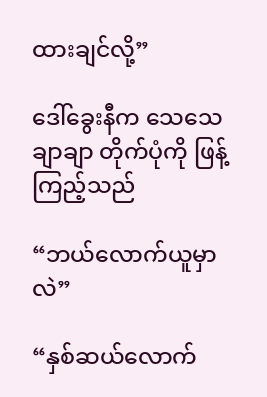ထားချင်လို့”

ဒေါ်ခွေးနီက သေသေချာချာ တိုက်ပုံကို ဖြန့်ကြည့်သည်

“ဘယ်လောက်ယူမှာလဲ”

“နှစ်ဆယ်လောက်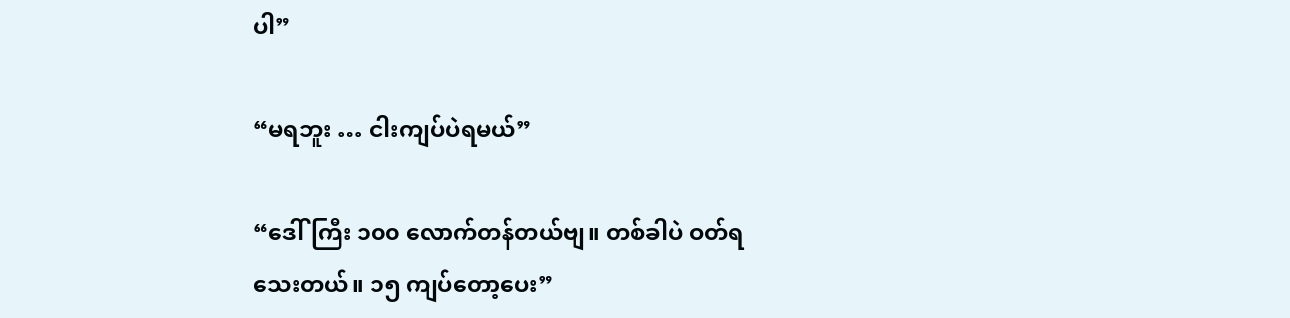ပါ”

“မရဘူး … ငါးကျပ်ပဲရမယ်”

“ဒေါ်ကြီး ၁၀၀ လောက်တန်တယ်ဗျ။ တစ်ခါပဲ ဝတ်ရသေးတယ်။ ၁၅ ကျပ်တော့ပေး”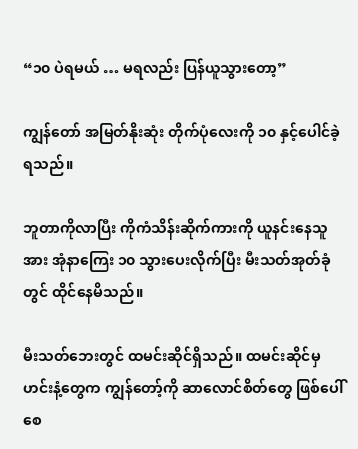“၁၀ ပဲရမယ် … မရလည်း ပြန်ယူသွားတော့”

ကျွန်တော် အမြတ်နိုးဆုံး တိုက်ပုံလေးကို ၁၀ နှင့်ပေါင်ခဲ့ရသည်။

ဘူတာကိုလာပြီး ကိုကံသိန်းဆိုက်ကားကို ယူနင်းနေသူအား အုံနာကြေး ၁၀ သွားပေးလိုက်ပြီး မီးသတ်အုတ်ခုံ တွင် ထိုင်နေမိသည်။

မီးသတ်ဘေးတွင် ထမင်းဆိုင်ရှိသည်။ ထမင်းဆိုင်မှ ဟင်းနံ့တွေက ကျွန်တော့်ကို ဆာလောင်စိတ်တွေ ဖြစ်ပေါ်စေ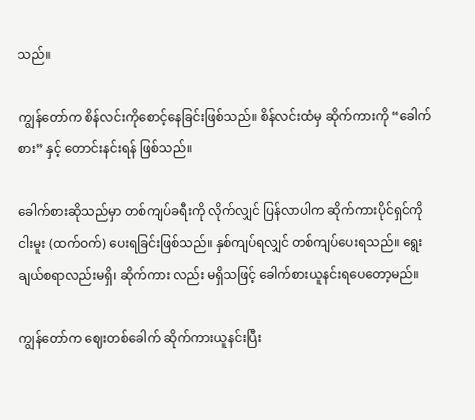သည်။

ကျွန်တော်က စိန်လင်းကိုစောင့်နေခြင်းဖြစ်သည်။ စိန်လင်းထံမှ ဆိုက်ကားကို “ခေါက်စား” နှင့် တောင်းနင်းရန် ဖြစ်သည်။

ခေါက်စားဆိုသည်မှာ တစ်ကျပ်ခရီးကို လိုက်လျှင် ပြန်လာပါက ဆိုက်ကားပိုင်ရှင်ကို ငါးမူး (ထက်ဝက်) ပေးရခြင်းဖြစ်သည်။ နှစ်ကျပ်ရလျှင် တစ်ကျပ်ပေးရသည်။ ရွေးချယ်စရာလည်းမရှိ၊ ဆိုက်ကား လည်း မရှိသဖြင့် ခေါက်စားယူနင်းရပေတော့မည်။

ကျွန်တော်က ဈေးတစ်ခေါက် ဆိုက်ကားယူနင်းပြီး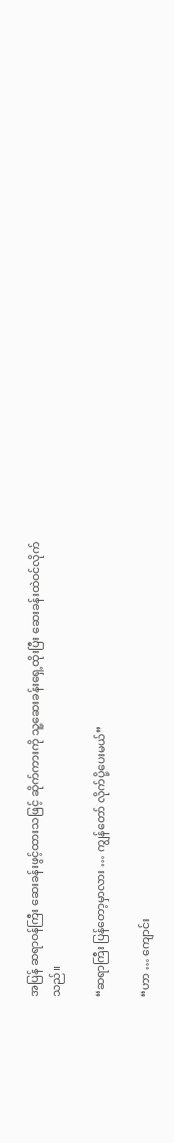အပြန် ဆရာဝန်ကြီး ဆေးခန်းဖွင့်ထားသဖြင့် ဆိုက်ကားကို သူ့ဆေးခန်းရှေ့ထိုးပြီး ဆေးခန်းထဲဝင်လိုက်သည်။

“ဆရာကြီး ပြန်တော့မှာလား … ကျွန်တော် လိုက်ပို့ပေးမယ်”

“ဟာ … ကျောင်း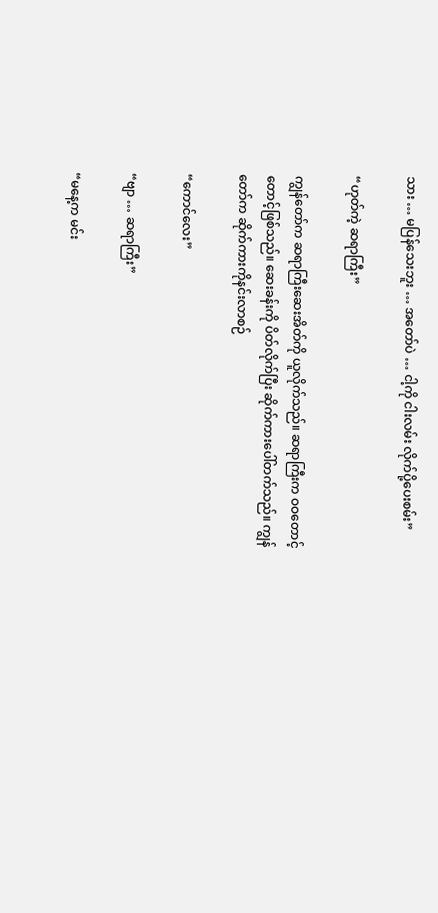သား … မပြန်သေးဘူး … အတော်ပဲ … ငါ့ကို ငါးလမ်း လိုက်ပို့ပေးစမ်း”

“ဟုတ်ကဲ့ ဆရာကြီး”

ကျွန်တော်က ဆရာကြီးဆေးအိတ်ကို ယူလိုက်သည်။ ဆရာကြီးက ဝဝတောင့်တောင့်ဖြစ်သည်။ ဆေးခန်းကို ပိတ်လိုက်ပြီး ဆိုက်ကားပေါ်တက်သည်။ ကျွန်တော်က ဆိုက်ကားကိုနင်းလာစဉ်

“ကောင်လေး”

“ဗျာ … ဆရာကြီး”

“မနေ့က မင်း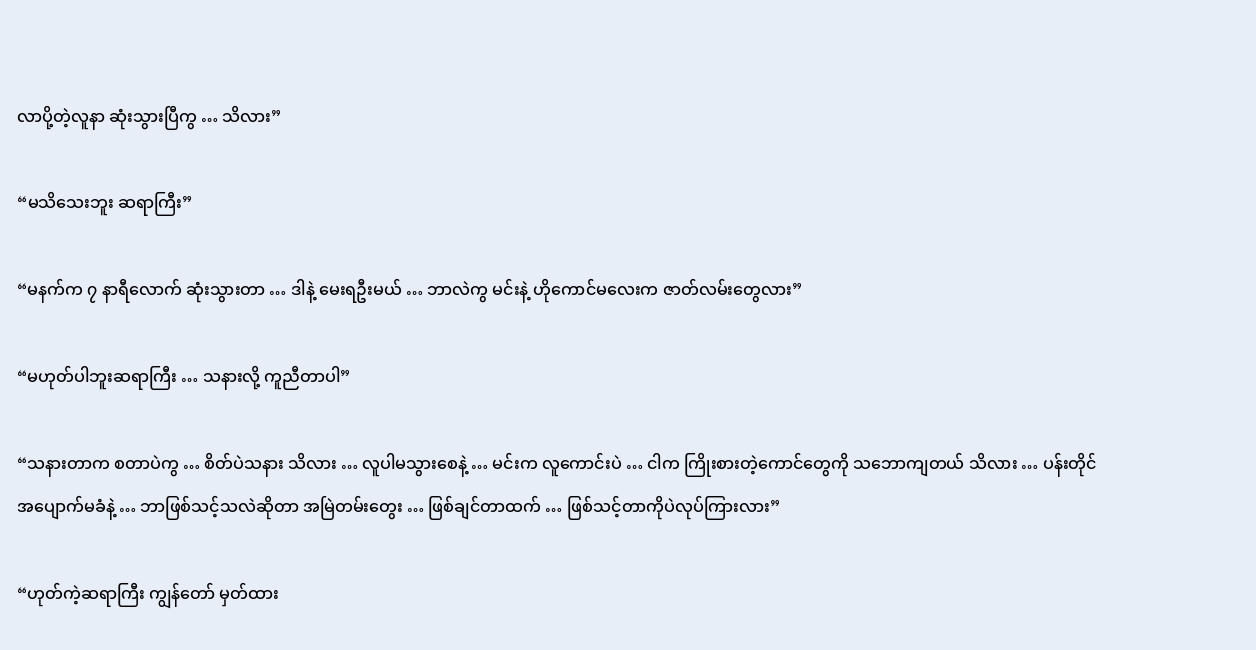လာပို့တဲ့လူနာ ဆုံးသွားပြီကွ … သိလား”

“မသိသေးဘူး ဆရာကြီး”

“မနက်က ၇ နာရီလောက် ဆုံးသွားတာ … ဒါနဲ့ မေးရဦးမယ် … ဘာလဲကွ မင်းနဲ့ ဟိုကောင်မလေးက ဇာတ်လမ်းတွေလား”

“မဟုတ်ပါဘူးဆရာကြီး … သနားလို့ ကူညီတာပါ”

“သနားတာက စတာပဲကွ … စိတ်ပဲသနား သိလား … လူပါမသွားစေနဲ့ … မင်းက လူကောင်းပဲ … ငါက ကြိုးစားတဲ့ကောင်တွေကို သဘောကျတယ် သိလား … ပန်းတိုင် အပျောက်မခံနဲ့ … ဘာဖြစ်သင့်သလဲဆိုတာ အမြဲတမ်းတွေး … ဖြစ်ချင်တာထက် … ဖြစ်သင့်တာကိုပဲလုပ်ကြားလား”

“ဟုတ်ကဲ့ဆရာကြီး ကျွန်တော် မှတ်ထား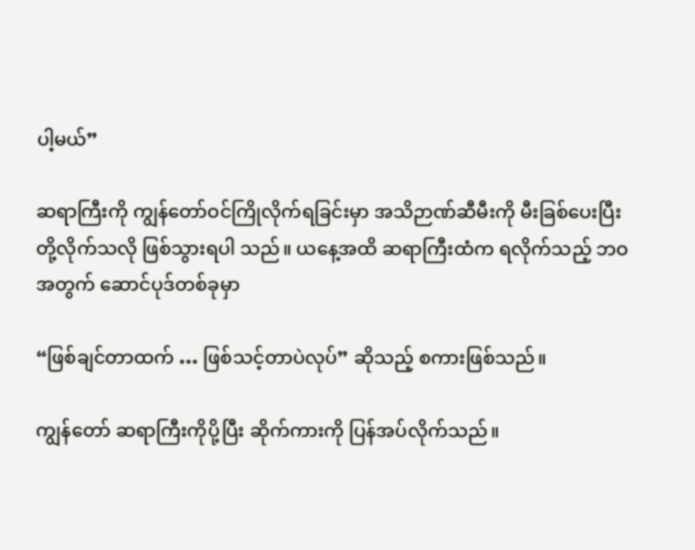ပါ့မယ်”

ဆရာကြီးကို ကျွန်တော်ဝင်ကြိုလိုက်ရခြင်းမှာ အသိဉာဏ်ဆီမီးကို မီးခြစ်ပေးပြီး တို့လိုက်သလို ဖြစ်သွားရပါ သည်။ ယနေ့အထိ ဆရာကြီးထံက ရလိုက်သည့် ဘဝအတွက် ဆောင်ပုဒ်တစ်ခုမှာ

“ဖြစ်ချင်တာထက် … ဖြစ်သင့်တာပဲလုပ်” ဆိုသည့် စကားဖြစ်သည်။

ကျွန်တော် ဆရာကြီးကိုပို့ပြီး ဆိုက်ကားကို ပြန်အပ်လိုက်သည်။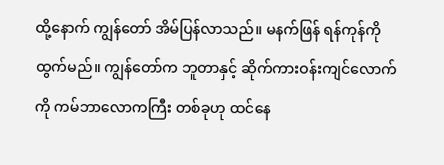ထို့နောက် ကျွန်တော် အိမ်ပြန်လာသည်။ မနက်ဖြန် ရန်ကုန်ကိုထွက်မည်။ ကျွန်တော်က ဘူတာနှင့် ဆိုက်ကားဝန်းကျင်လောက်ကို ကမ်ဘာလောကကြီး တစ်ခုဟု ထင်နေ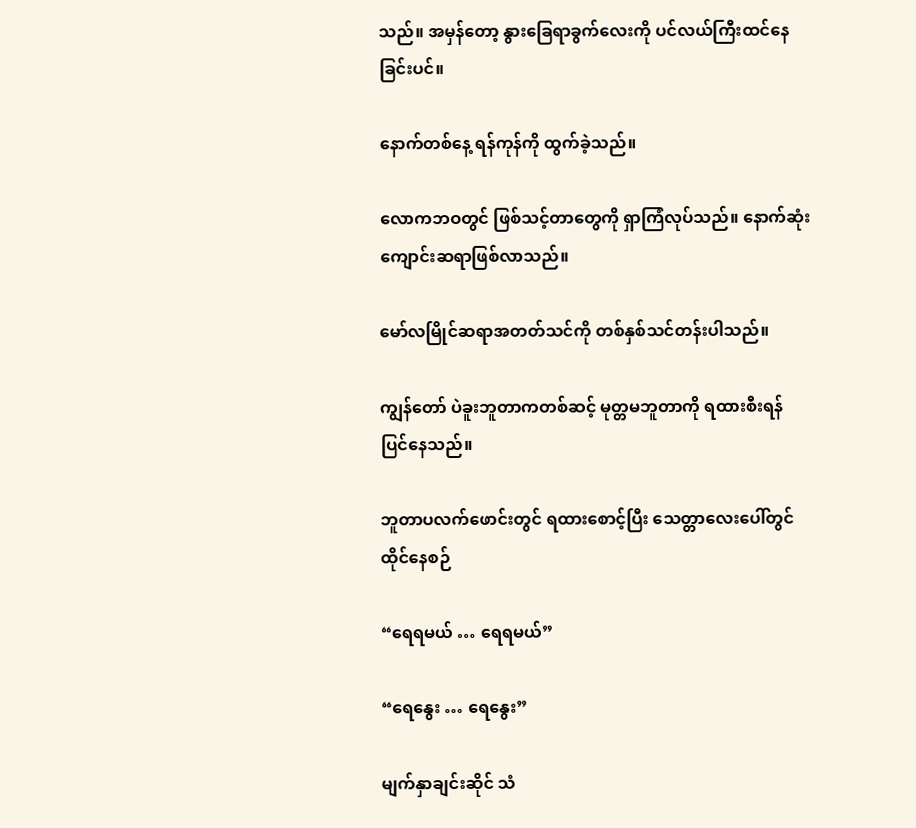သည်။ အမှန်တော့ နွားခြေရာခွက်လေးကို ပင်လယ်ကြီးထင်နေခြင်းပင်။

နောက်တစ်နေ့ ရန်ကုန်ကို ထွက်ခဲ့သည်။

လောကဘဝတွင် ဖြစ်သင့်တာတွေကို ရှာကြံလုပ်သည်။ နောက်ဆုံး ကျောင်းဆရာဖြစ်လာသည်။

မော်လမြိုင်ဆရာအတတ်သင်ကို တစ်နှစ်သင်တန်းပါသည်။

ကျွန်တော် ပဲခူးဘူတာကတစ်ဆင့် မုတ္တမဘူတာကို ရထားစီးရန် ပြင်နေသည်။

ဘူတာပလက်ဖောင်းတွင် ရထားစောင့်ပြီး သေတ္တာလေးပေါ်တွင် ထိုင်နေစဉ်

“ရေရမယ် … ရေရမယ်”

“ရေနွေး … ရေနွေး”

မျက်နှာချင်းဆိုင် သံ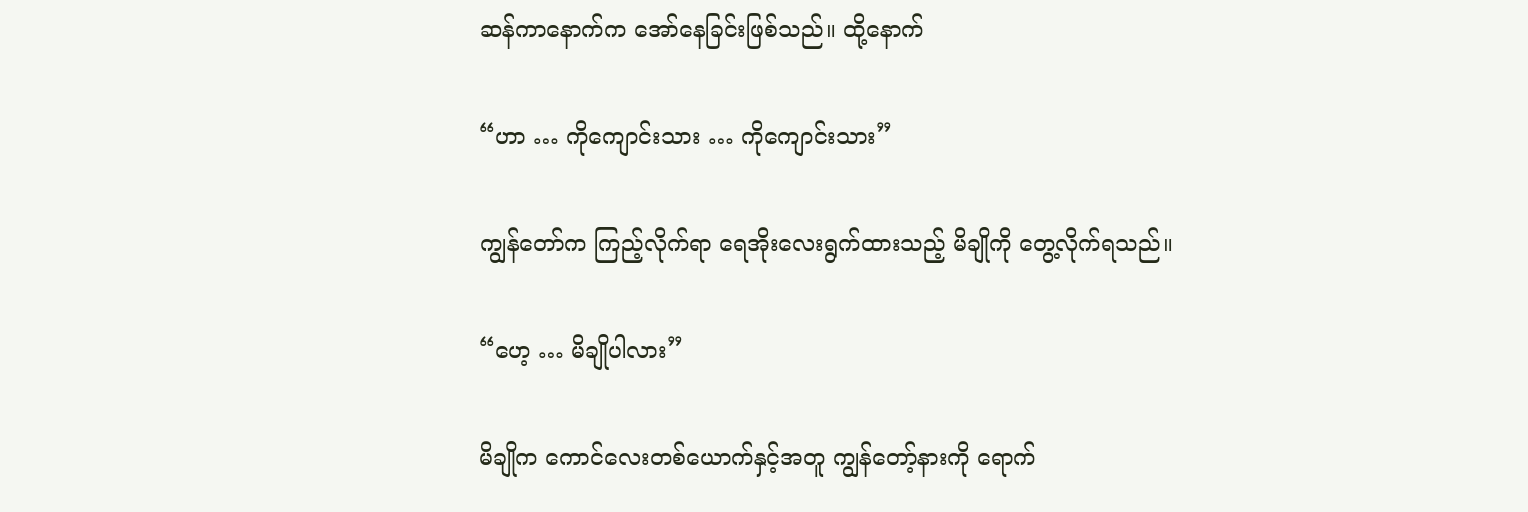ဆန်ကာနောက်က အော်နေခြင်းဖြစ်သည်။ ထို့နောက်

“ဟာ … ကိုကျောင်းသား … ကိုကျောင်းသား”

ကျွန်တော်က ကြည့်လိုက်ရာ ရေအိုးလေးရွက်ထားသည့် မိချိုကို တွေ့လိုက်ရသည်။

“ဟေ့ … မိချိုပါလား”

မိချိုက ကောင်လေးတစ်ယောက်နှင့်အတူ ကျွန်တော့်နားကို ရောက်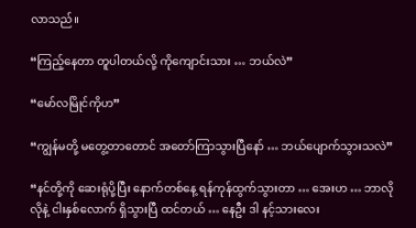လာသည်။

“ကြည့်နေတာ တူပါတယ်လို့ ကိုကျောင်းသား … ဘယ်လဲ”

“မော်လမြိုင်ကိုဟ”

“ကျွန်မတို့ မတွေ့တာတောင် အတော်ကြာသွားပြီနော် … ဘယ်ပျောက်သွားသလဲ”

“နင်တို့ကို ဆေးရုံပို့ပြီး နောက်တစ်နေ့ ရန်ကုန်ထွက်သွားတာ … အေးဟ … ဘာလိုလိုနဲ့ ငါးနှစ်လောက် ရှိသွားပြီ ထင်တယ် … နေဦး ဒါ နင့်သားလေး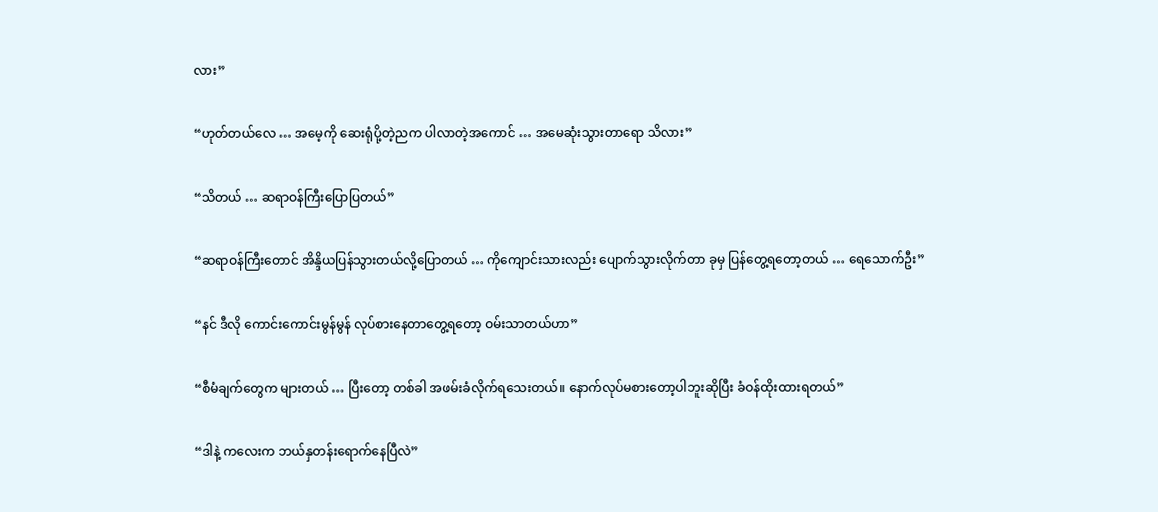လား”

“ဟုတ်တယ်လေ … အမေ့ကို ဆေးရုံပို့တဲ့ညက ပါလာတဲ့အကောင် … အမေဆုံးသွားတာရော သိလား”

“သိတယ် … ဆရာဝန်ကြီးပြောပြတယ်”

“ဆရာဝန်ကြီးတောင် အိန္ဒိယပြန်သွားတယ်လို့ပြောတယ် … ကိုကျောင်းသားလည်း ပျောက်သွားလိုက်တာ ခုမှ ပြန်တွေ့ရတော့တယ် … ရေသောက်ဦး”

“နင် ဒီလို ကောင်းကောင်းမွန်မွန် လုပ်စားနေတာတွေ့ရတော့ ဝမ်းသာတယ်ဟာ”

“စီမံချက်တွေက များတယ် … ပြီးတော့ တစ်ခါ အဖမ်းခံလိုက်ရသေးတယ်။ နောက်လုပ်မစားတော့ပါဘူးဆိုပြီး ခံဝန်ထိုးထားရတယ်”

“ဒါနဲ့ ကလေးက ဘယ်နှတန်းရောက်နေပြီလဲ”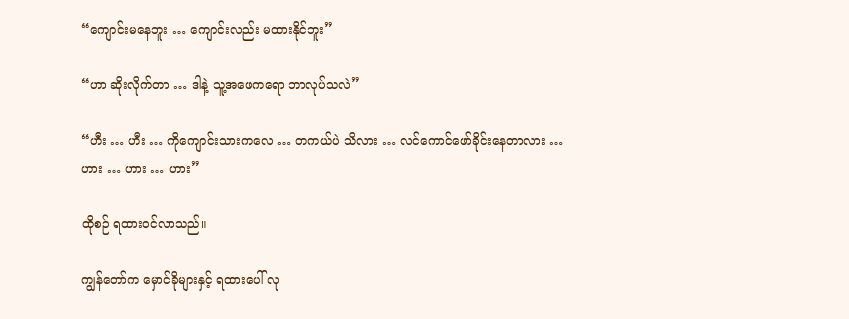“ကျောင်းမနေဘူး … ကျောင်းလည်း မထားနိုင်ဘူး”

“ဟာ ဆိုးလိုက်တာ … ဒါနဲ့ သူ့အဖေကရော ဘာလုပ်သလဲ”

“ဟီး … ဟီး … ကိုကျောင်းသားကလေ … တကယ်ပဲ သိလား … လင်ကောင်ဖော်ခိုင်းနေတာလား … ဟား … ဟား … ဟား”

ထိုစဉ် ရထားဝင်လာသည်။

ကျွန်တော်က မှောင်ခိုများနှင့် ရထားပေါ် လု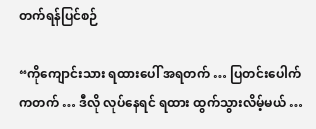တက်ရန်ပြင်စဉ်

“ကိုကျောင်းသား ရထားပေါ် အရတက် … ပြတင်းပေါက်ကတက် … ဒီလို လုပ်နေရင် ရထား ထွက်သွားလိမ့်မယ် …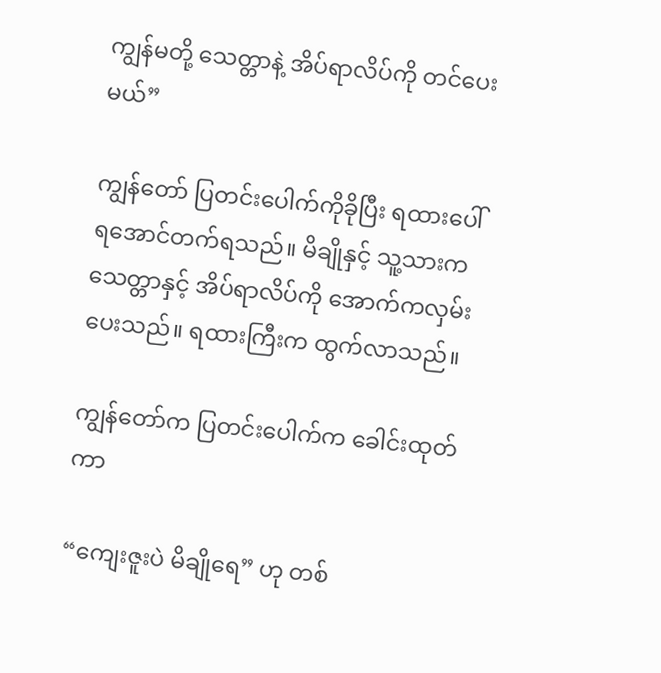ကျွန်မတို့ သေတ္တာနဲ့ အိပ်ရာလိပ်ကို တင်ပေးမယ်”

ကျွန်တော် ပြတင်းပေါက်ကိုခိုပြီး ရထားပေါ်ရအောင်တက်ရသည်။ မိချိုနှင့် သူ့သားက သေတ္တာနှင့် အိပ်ရာလိပ်ကို အောက်ကလှမ်းပေးသည်။ ရထားကြီးက ထွက်လာသည်။

ကျွန်တော်က ပြတင်းပေါက်က ခေါင်းထုတ်ကာ

“ကျေးဇူးပဲ မိချိုရေ” ဟု တစ်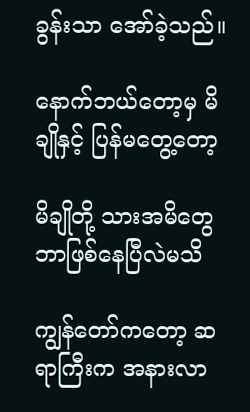ခွန်းသာ အော်ခဲ့သည်။

နောက်ဘယ်တော့မှ မိချိုနှင့် ပြန်မတွေ့တော့

မိချိုတို့ သားအမိတွေ ဘာဖြစ်နေပြီလဲမသိ

ကျွန်တော်ကတော့ ဆရာကြီးက အနားလာ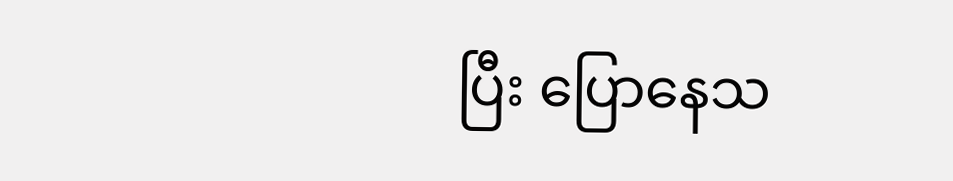ပြီး ပြောနေသ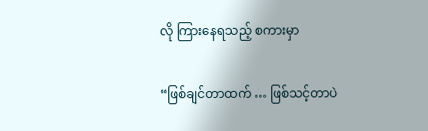လို ကြားနေရသည့် စကားမှာ

“ဖြစ်ချင်တာထက် … ဖြစ်သင့်တာပဲ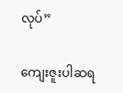လုပ်”

ကျေးဇူးပါဆရ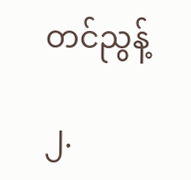တင်ညွန့်

၂.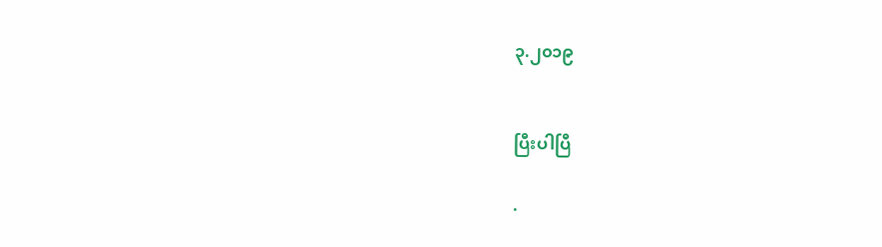၃.၂၀၁၉


ပြီးပါပြီ

.